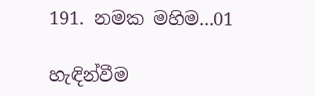191. නමක මහිම...01

හැඳින්වීම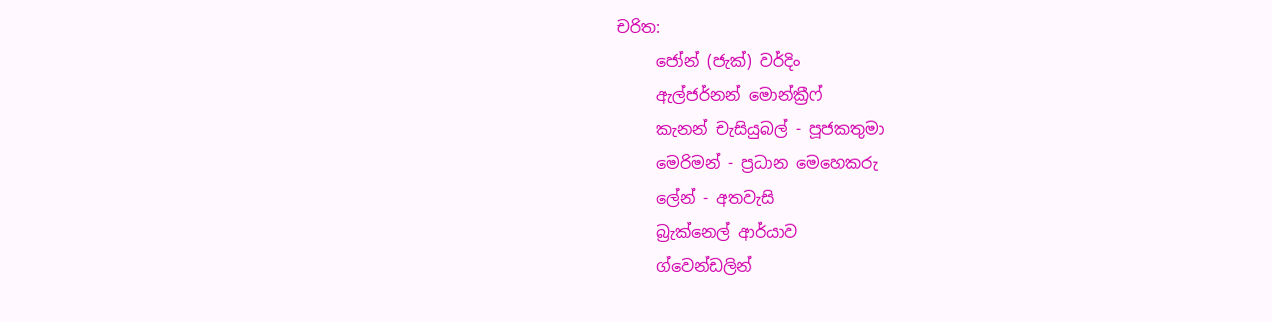චරිත:
     ජෝන් (ජැක්) වර්දිං
     ඇල්ජර්නන් මොන්ක්‍රීෆ්
     කැනන් චැසියුබල් - පූජකතුමා
     මෙරිමන් - ප්‍රධාන මෙහෙකරු
     ලේන් - අතවැසි
     බ්‍රැක්නෙල් ආර්යාව
     ග්වෙන්ඩලින්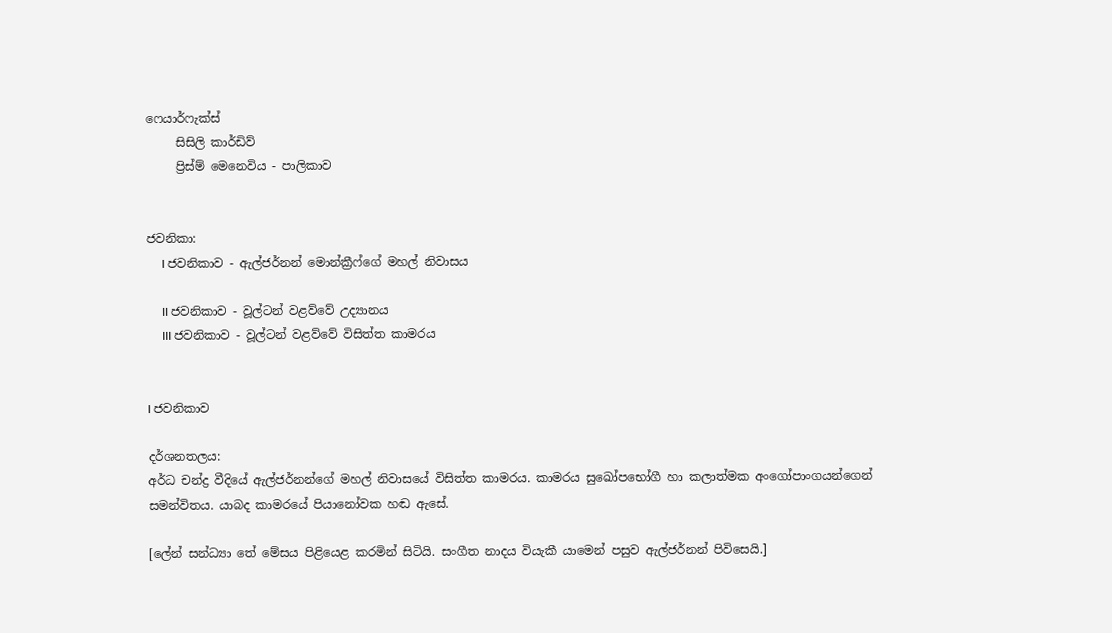ෆෙයාර්ෆැක්ස්
     සිසිලි කාර්ඩිව්
     ප්‍රිස්ම් මෙනෙවිය - පාලිකාව


ජවනිකා:
     I ජවනිකාව - ඇල්ජර්නන් මොන්ක්‍රීෆ්ගේ මහල් නිවාසය

     II ජවනිකාව - වූල්ටන් වළව්වේ උද්‍යානය
     III ජවනිකාව - වූල්ටන් වළව්වේ විසිත්ත කාමරය


I ජවනිකාව

දර්ශනතලය:
අර්ධ චන්ද්‍ර වීදියේ ඇල්ජර්නන්ගේ මහල් නිවාසයේ විසිත්ත කාමරය. කාමරය සුඛෝපභෝගී හා කලාත්මක අංගෝපාංගයන්ගෙන් සමන්විතය. යාබද කාමරයේ පියානෝවක හඬ ඇසේ.

[ලේන් සන්ධ්‍යා තේ මේසය පිළියෙළ කරමින් සිටියි. සංගීත නාදය වියැකී යාමෙන් පසුව ඇල්ජර්නන් පිවිසෙයි.]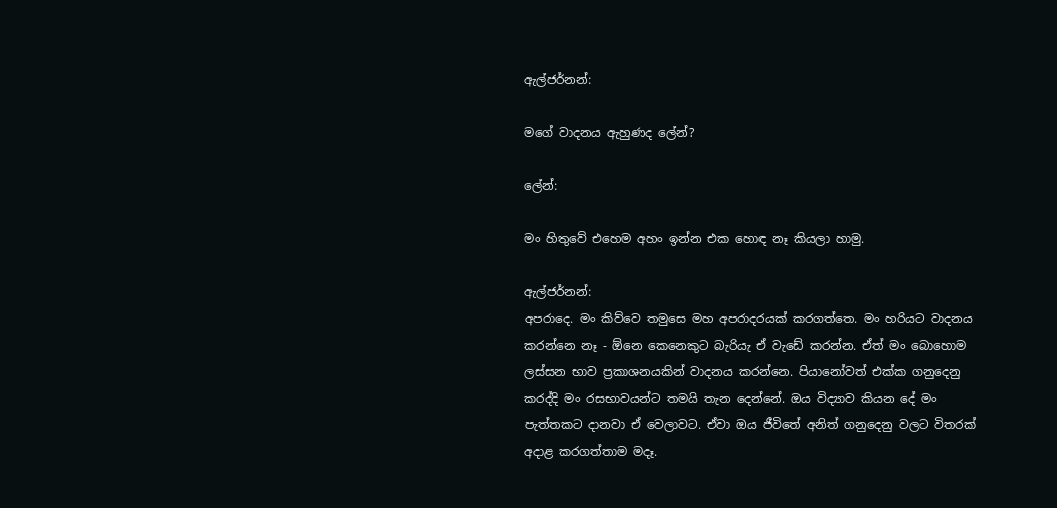ඇල්ජර්නන්:

මගේ වාදනය ඇහුණද ලේන්?

ලේන්:

මං හිතුවේ එහෙම අහං ඉන්න එක හොඳ නෑ කියලා හාමු.

ඇල්ජර්නන්:
අපරාදෙ. මං කිව්වෙ තමුසෙ මහ අපරාදරයක් කරගත්තෙ. මං හරියට වාදනය කරන්නෙ නෑ - ඕනෙ කෙනෙකුට බැරියැ ඒ වැඩේ කරන්න. ඒත් මං බොහොම ලස්සන භාව ප්‍රකාශනයකින් වාදනය කරන්නෙ. පියානෝවත් එක්ක ගනුදෙනු කරද්දි මං රසභාවයන්ට තමයි තැන දෙන්නේ. ඔය විද්‍යාව කියන දේ මං පැත්තකට දානවා ඒ වෙලාවට. ඒවා ඔය ජීවිතේ අනිත් ගනුදෙනු වලට විතරක් අදාළ කරගත්තාම මදෑ.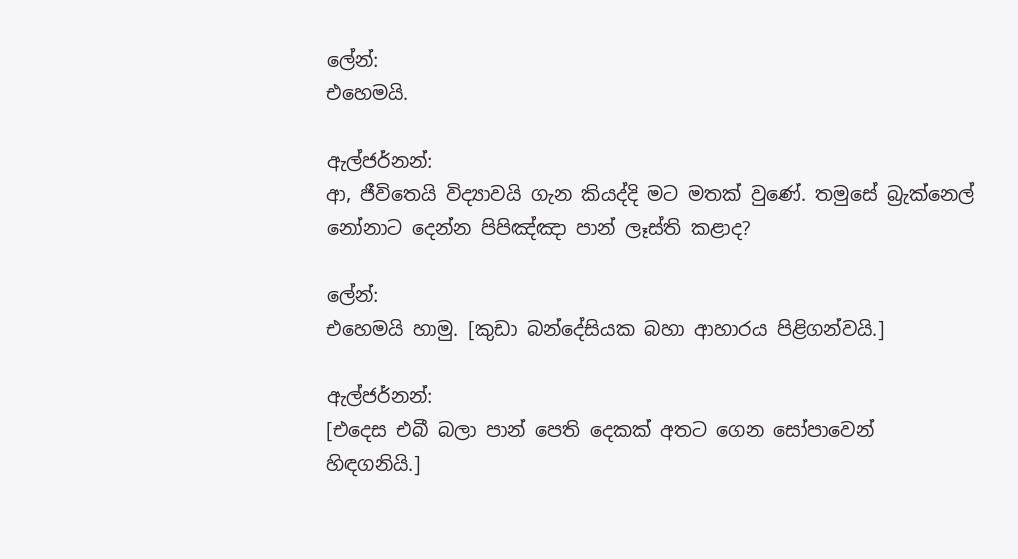ලේන්:
එහෙමයි.

ඇල්ජර්නන්:
ආ, ජීවිතෙයි විද්‍යාවයි ගැන කියද්දි මට මතක් වුණේ. තමුසේ බ්‍රැක්නෙල් නෝනාට දෙන්න පිපිඤ්ඤා පාන් ලෑස්ති කළාද?

ලේන්:
එහෙමයි හාමු. [කුඩා බන්දේසියක බහා ආහාරය පිළිගන්වයි.]

ඇල්ජර්නන්:
[එදෙස එබී බලා පාන් පෙති දෙකක් අතට ගෙන සෝපාවෙන් හිඳගනියි.]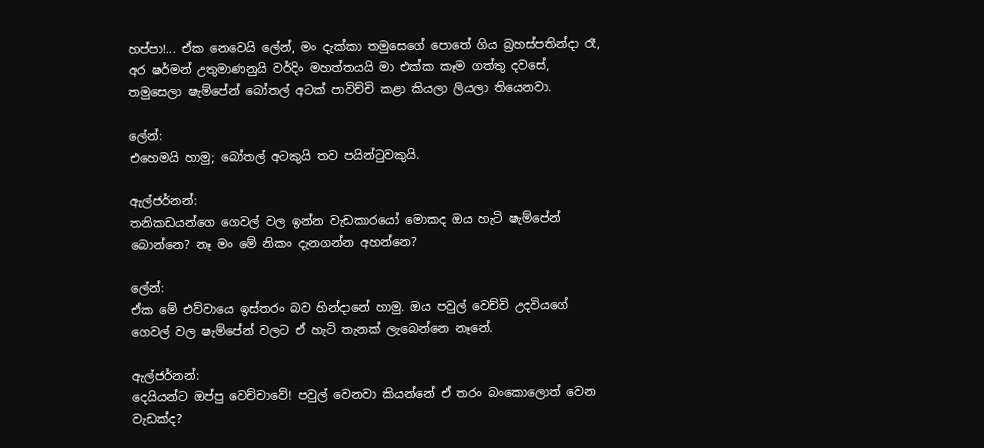හප්පා!... ඒක නෙවෙයි ලේන්, මං දැක්කා තමුසෙගේ පොතේ ගිය බ්‍රහස්පතින්දා රෑ, අර ෂර්මන් උතුමාණනුයි වර්දිං මහත්තයයි මා එක්ක කෑම ගත්තු දවසේ, තමුසෙලා ෂැම්පේන් බෝතල් අටක් පාවිච්චි කළා කියලා ලියලා තියෙනවා.

ලේන්:
එහෙමයි හාමු; බෝතල් අටකුයි තව පයින්ටුවකුයි.

ඇල්ජර්නන්:
තනිකඩයන්ගෙ ගෙවල් වල ඉන්න වැඩකාරයෝ මොකද ඔය හැටි ෂැම්පේන් බොන්නෙ? නෑ මං මේ නිකං දැනගන්න අහන්නෙ?

ලේන්:
ඒක මේ එව්වායෙ ඉස්තරං බව හින්දානේ හාමු. ඔය පවුල් වෙච්චි උදවියගේ ගෙවල් වල ෂැම්පේන් වලට ඒ හැටි තැනක් ලැබෙන්නෙ නෑනේ.

ඇල්ජර්නන්:
දෙයියන්ට ඔප්පු වෙච්චාවේ! පවුල් වෙනවා කියන්නේ ඒ තරං බංකොලොත් වෙන වැඩක්ද?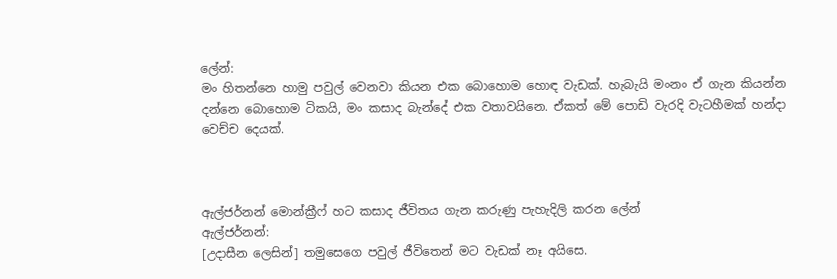ලේන්:
මං හිතන්නෙ හාමු පවුල් වෙනවා කියන එක බොහොම හොඳ වැඩක්. හැබැයි මංනං ඒ ගැන කියන්න දන්නෙ බොහොම ටිකයි, මං කසාද බැන්දේ එක වතාවයිනෙ. ඒකත් මේ පොඩි වැරදි වැටහීමක් හන්දා වෙච්ච දෙයක්.



ඇල්ජර්නන් මොන්ක්‍රීෆ් හට කසාද ජීවිතය ගැන කරුණු පැහැදිලි කරන ලේන්
ඇල්ජර්නන්:
[උදාසීන ලෙසින්] තමුසෙගෙ පවුල් ජීවිතෙන් මට වැඩක් නෑ අයිසෙ.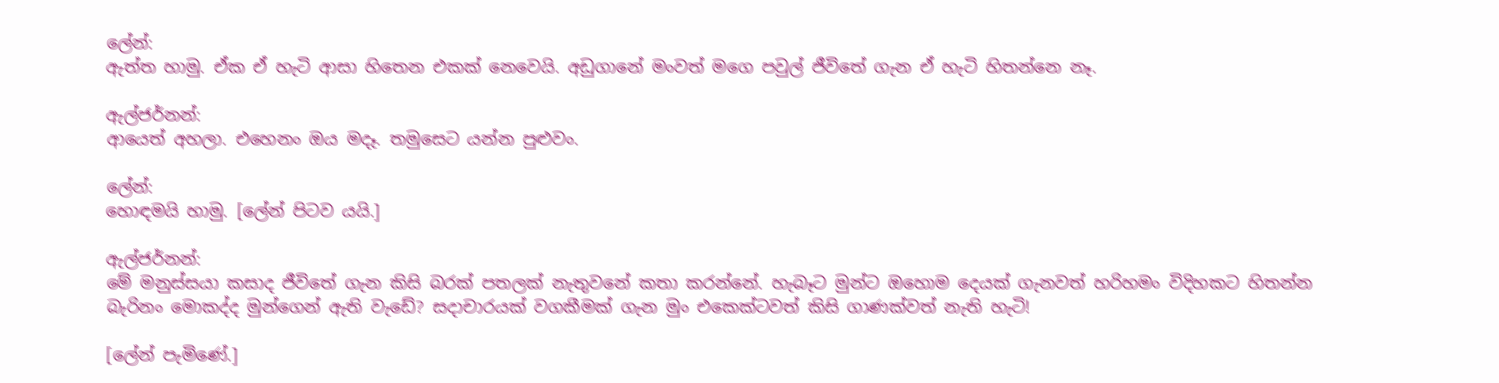ලේන්:
ඇත්ත හාමු. ඒක ඒ හැටි ආසා හිතෙන එකක් නෙවෙයි. අඩුගානේ මංවත් මගෙ පවුල් ජීවිතේ ගැන ඒ හැටි හිතන්නෙ නෑ.

ඇල්ජර්නන්:
ආයෙත් අහලා. එහෙනං ඔය මදෑ. තමුසෙට යන්න පුළුවං.

ලේන්:
හොඳමයි හාමු. [ලේන් පිටව යයි.]

ඇල්ජර්නන්:
මේ මනුස්සයා කසාද ජීවිතේ ගැන කිසි බරක් පතලක් නැතුවනේ කතා කරන්නේ. හැබෑට මුන්ට ඔහොම දෙයක් ගැනවත් හරිහමං විදිහකට හිතන්න බැරිනං මොකද්ද මුන්ගෙන් ඇති වැඩේ? සදාචාරයක් වගකීමක් ගැන මුං එකෙක්ටවත් කිසි ගාණක්වත් නැති හැටි!

[ලේන් පැමිණේ.]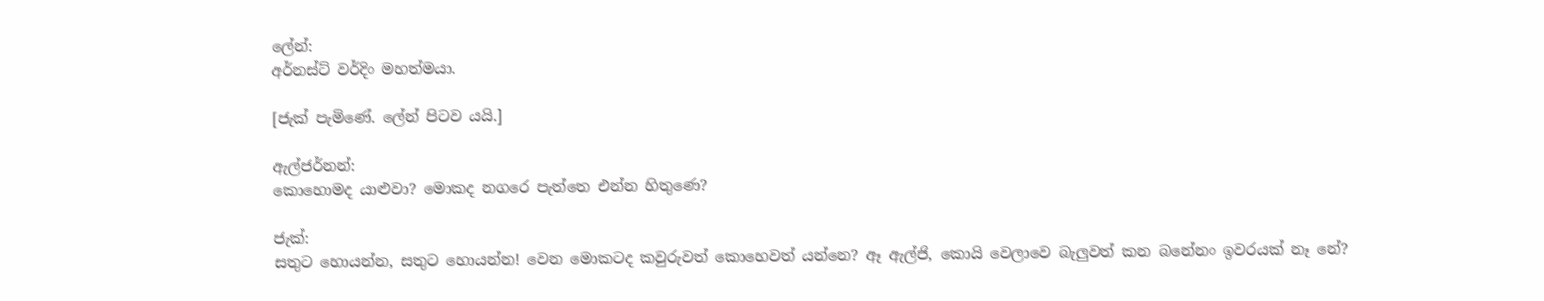ලේන්:
අර්නස්ට් වර්දිං මහත්මයා.

[ජැක් පැමිණේ. ලේන් පිටව යයි.]

ඇල්ජර්නන්:
කොහොමද යාළුවා? මොකද නගරෙ පැත්තෙ එන්න හිතුණෙ?

ජැක්:
සතුට හොයන්න, සතුට හොයන්න! වෙන මොකටද කවුරුවත් කොහෙවත් යන්නෙ? ඈ ඇල්ජි, කොයි වෙලාවෙ බැලුවත් කන බනේනං ඉවරයක් නෑ නේ?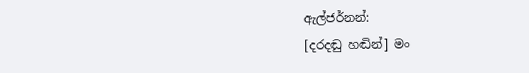ඇල්ජර්නන්:
[දරදඬු හඬින්] මං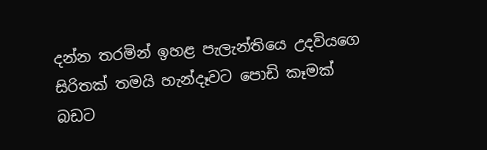දන්න තරමින් ඉහළ පැලැන්තියෙ උදවියගෙ සිරිතක් තමයි හැන්දෑවට පොඩි කෑමක් බඩට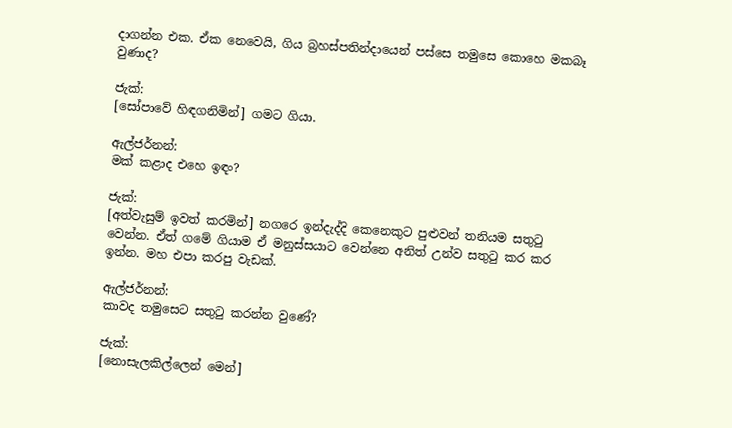දාගන්න එක. ඒක නෙවෙයි, ගිය බ්‍රහස්පතින්දායෙන් පස්සෙ තමුසෙ කොහෙ මකබෑ වුණාද?

ජැක්:
[සෝපාවේ හිඳගනිමින්] ගමට ගියා.

ඇල්ජර්නන්:
මක් කළාද එහෙ ඉඳං?

ජැක්:
[අත්වැසුම් ඉවත් කරමින්] නගරෙ ඉන්දැද්දි කෙනෙකුට පුළුවන් තනියම සතුටු වෙන්න. ඒත් ගමේ ගියාම ඒ මනුස්සයාට වෙන්නෙ අනිත් උන්ව සතුටු කර කර ඉන්න. මහ එපා කරපු වැඩක්.

ඇල්ජර්නන්:
කාවද තමුසෙට සතුටු කරන්න වුණේ?

ජැක්:
[නොසැලකිල්ලෙන් මෙන්]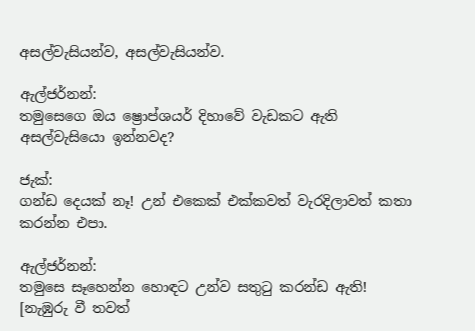අසල්වැසියන්ව, අසල්වැසියන්ව.

ඇල්ජර්නන්:
තමුසෙගෙ ඔය ෂ්‍රොප්ශයර් දිහාවේ වැඩකට ඇති අසල්වැසියො ඉන්නවද?

ජැක්:
ගන්ඩ දෙයක් නෑ! උන් එකෙක් එක්කවත් වැරදිලාවත් කතා කරන්න එපා.

ඇල්ජර්නන්:
තමුසෙ සෑහෙන්න හොඳට උන්ව සතුටු කරන්ඩ ඇති! [නැඹුරු වී තවත්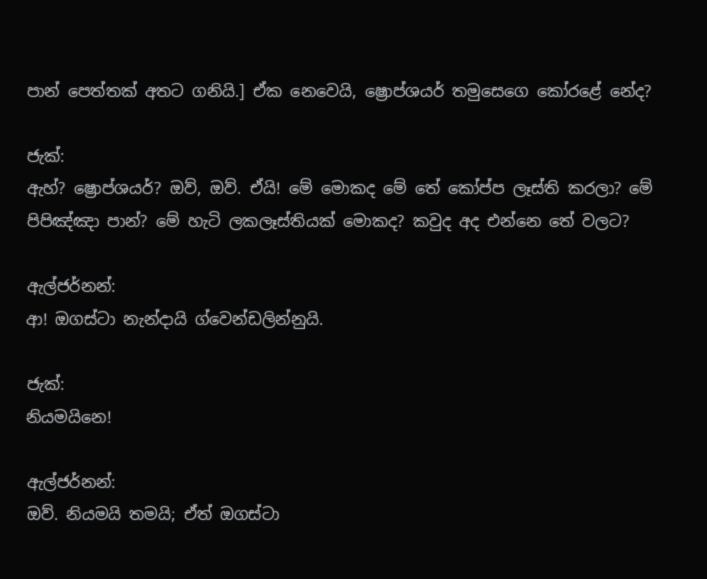පාන් පෙත්තක් අතට ගනියි.] ඒක නෙවෙයි, ෂ්‍රොප්ශයර් තමුසෙගෙ කෝරළේ නේද?

ජැක්:
ඇහ්? ෂ්‍රොප්ශයර්? ඔව්, ඔව්. ඒයි! මේ මොකද මේ තේ කෝප්ප ලෑස්ති කරලා? මේ පිපිඤ්ඤා පාන්? මේ හැටි ලකලෑස්තියක් මොකද? කවුද අද එන්නෙ තේ වලට?

ඇල්ජර්නන්:
ආ! ඔගස්ටා නැන්දායි ග්වෙන්ඩලින්නුයි.

ජැක්:
නියමයිනෙ!

ඇල්ජර්නන්:
ඔව්. නියමයි තමයි; ඒත් ඔගස්ටා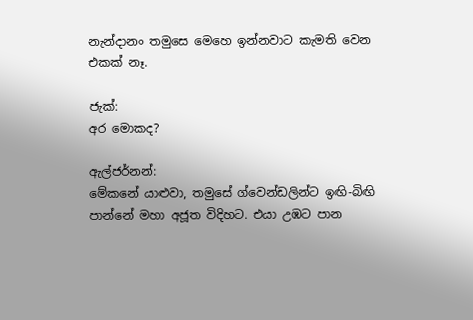නැන්දානං තමුසෙ මෙහෙ ඉන්නවාට කැමති වෙන එකක් නෑ.

ජැක්:
අර මොකද?

ඇල්ජර්නන්:
මේකනේ යාළුවා, තමුසේ ග්වෙන්ඩලින්ට ඉඟි-බිඟි පාන්නේ මහා අජූත විදිහට. එයා උඹට පාන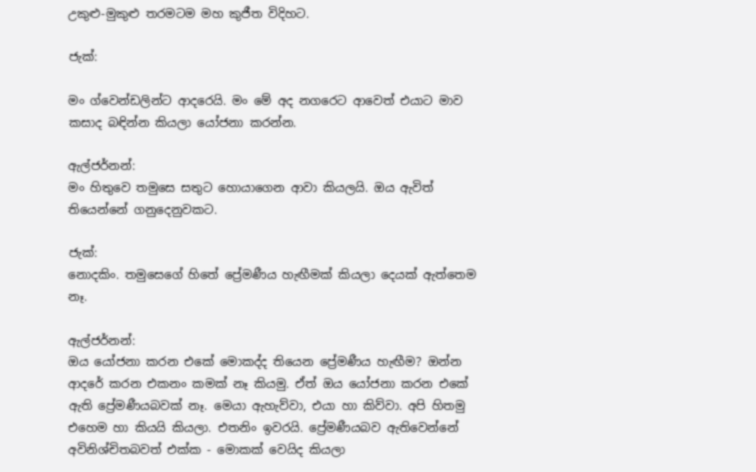උකුළු-මුකුළු තරමටම මහ කුජීත විදිහට.

ජැක්:

මං ග්වෙන්ඩලින්ට ආදරෙයි. මං මේ අද නගරෙට ආවෙත් එයාට මාව කසාද බඳින්න කියලා යෝජනා කරන්න.

ඇල්ජර්නන්:
මං හිතුවෙ තමුසෙ සතුට හොයාගෙන ආවා කියලයි. ඔය ඇවිත් තියෙන්නේ ගනුදෙනුවකට.

ජැක්:
නොදකිං. තමුසෙගේ හිතේ ප්‍රේමණීය හැඟීමක් කියලා දෙයක් ඇත්තෙම නෑ.

ඇල්ජර්නන්:
ඔය යෝජනා කරන එකේ මොකද්ද තියෙන ප්‍රේමණීය හැඟීම? ඔන්න ආදරේ කරන එකනං කමක් නෑ කියමු. ඒත් ඔය යෝජනා කරන එකේ ඇති ප්‍රේමණීයබවක් නෑ. මෙයා ඇහැව්වා, එයා හා කිව්වා. අපි හිතමු එහෙම හා කියයි කියලා. එතනිං ඉවරයි. ප්‍රේමණීයබව ඇතිවෙන්නේ අවිනිශ්චිතබවත් එක්ක - මොකක් වෙයිද කියලා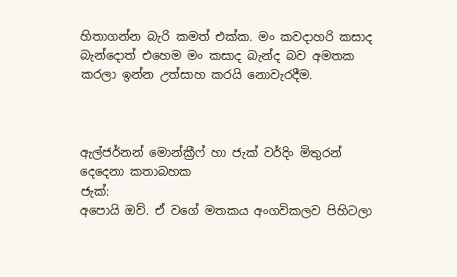හිතාගන්න බැරි කමත් එක්ක. මං කවදාහරි කසාද බැන්දොත් එහෙම මං කසාද බැන්ද බව අමතක කරලා ඉන්න උත්සාහ කරයි නොවැරදීම.



ඇල්ජර්නන් මොන්ක්‍රීෆ් හා ජැක් වර්දිං මිතුරන් දෙදෙනා කතාබහක
ජැක්:
අපොයි ඔව්. ඒ වගේ මතකය අංගවිකලව පිහිටලා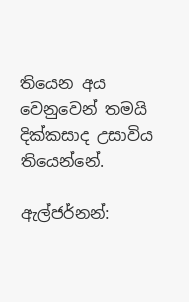තියෙන අය වෙනුවෙන් තමයි දික්කසාද උසාවිය තියෙන්නේ.

ඇල්ජර්නන්: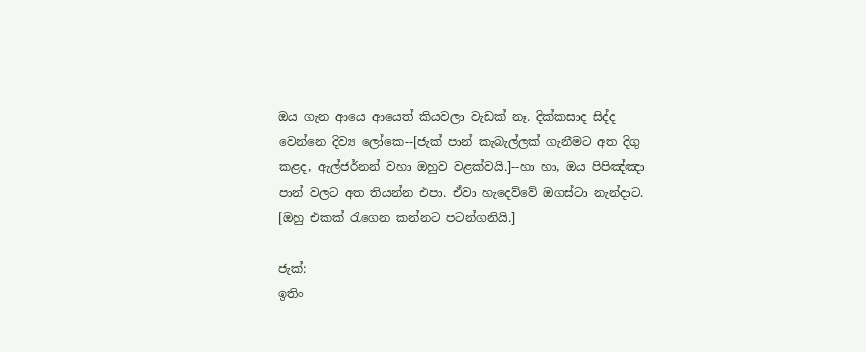ඔය ගැන ආයෙ ආයෙත් කියවලා වැඩක් නෑ. දික්කසාද සිද්ද වෙන්නෙ දිව්‍ය ලෝකෙ--[ජැක් පාන් කැබැල්ලක් ගැනීමට අත දිගු කළද, ඇල්ජර්නන් වහා ඔහුව වළක්වයි.]--හා හා, ඔය පිපිඤ්ඤා පාන් වලට අත තියන්න එපා. ඒවා හැදෙව්වේ ඔගස්ටා නැන්දාට. [ඔහු එකක් රැගෙන කන්නට පටන්ගනියි.]

ජැක්:
ඉතිං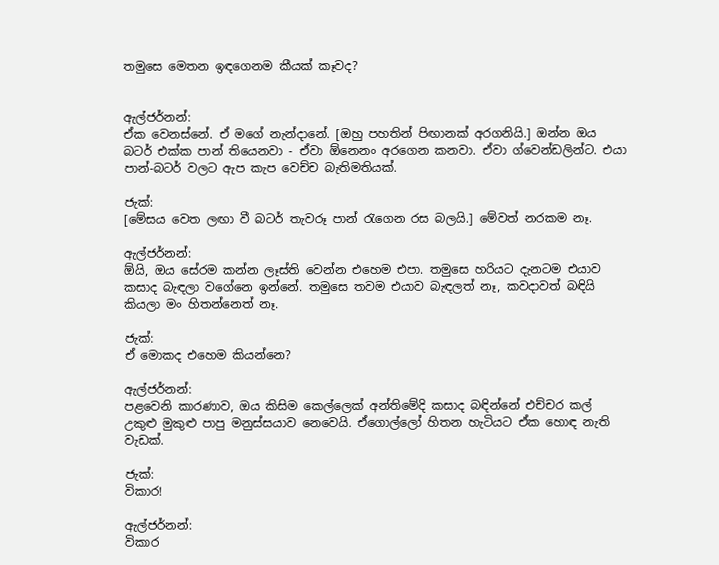තමුසෙ මෙතන ඉඳගෙනම කීයක් කෑවද?


ඇල්ජර්නන්:
ඒක වෙනස්නේ. ඒ මගේ නැන්දානේ. [ඔහු පහතින් පිඟානක් අරගනියි.] ඔන්න ඔය බටර් එක්ක පාන් තියෙනවා - ඒවා ඕනෙනං අරගෙන කනවා. ඒවා ග්වෙන්ඩලින්ට. එයා පාන්-බටර් වලට ඇප කැප වෙච්ච බැතිමතියක්.

ජැක්:
[මේසය වෙත ලඟා වී බටර් තැවරූ පාන් රැගෙන රස බලයි.] මේවත් නරකම නෑ.

ඇල්ජර්නන්:
ඕයි, ඔය සේරම කන්න ලෑස්ති වෙන්න එහෙම එපා. තමුසෙ හරියට දැනටම එයාව කසාද බැඳලා වගේනෙ ඉන්නේ. තමුසෙ තවම එයාව බැඳලත් නෑ, කවදාවත් බඳියි කියලා මං හිතන්නෙත් නෑ.

ජැක්:
ඒ මොකද එහෙම කියන්නෙ?

ඇල්ජර්නන්:
පළවෙනි කාරණාව, ඔය කිසිම කෙල්ලෙක් අන්තිමේදි කසාද බඳින්නේ එච්චර කල් උකුළු මුකුළු පාපු මනුස්සයාව නෙවෙයි. ඒගොල්ලෝ හිතන හැටියට ඒක හොඳ නැති වැඩක්.

ජැක්:
විකාර!

ඇල්ජර්නන්:
විකාර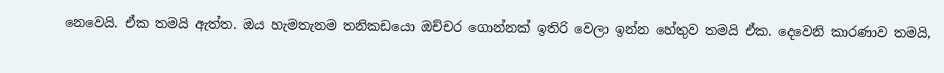නෙවෙයි. ඒක තමයි ඇත්ත. ඔය හැමතැනම තනිකඩයො ඔච්චර ගොන්නක් ඉතිරි වෙලා ඉන්න හේතුව තමයි ඒක. දෙවෙනි කාරණාව තමයි,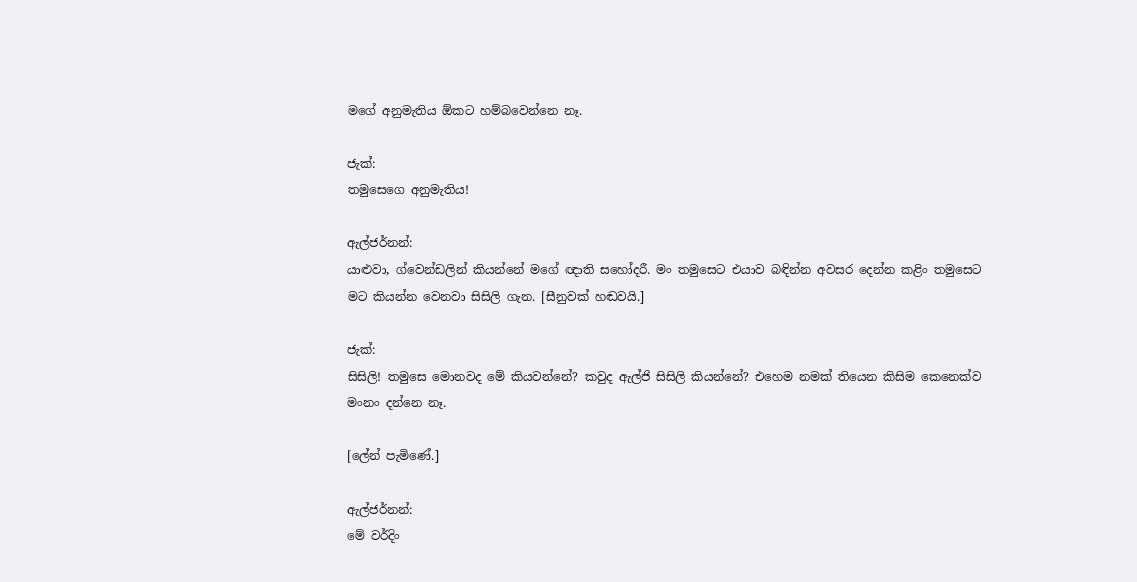මගේ අනුමැතිය ඕකට හම්බවෙන්නෙ නෑ.

ජැක්:
තමුසෙගෙ අනුමැතිය!

ඇල්ජර්නන්:
යාළුවා, ග්වෙන්ඩලින් කියන්නේ මගේ ඥාති සහෝදරී. මං තමුසෙට එයාව බඳින්න අවසර දෙන්න කළිං තමුසෙට මට කියන්න වෙනවා සිසිලි ගැන. [සීනුවක් හඬවයි.]

ජැක්:
සිසිලි! තමුසෙ මොනවද මේ කියවන්නේ? කවුද ඇල්ජි සිසිලි කියන්නේ? එහෙම නමක් තියෙන කිසිම කෙනෙක්ව මංනං දන්නෙ නෑ.

[ලේන් පැමිණේ.]

ඇල්ජර්නන්:
මේ වර්දිං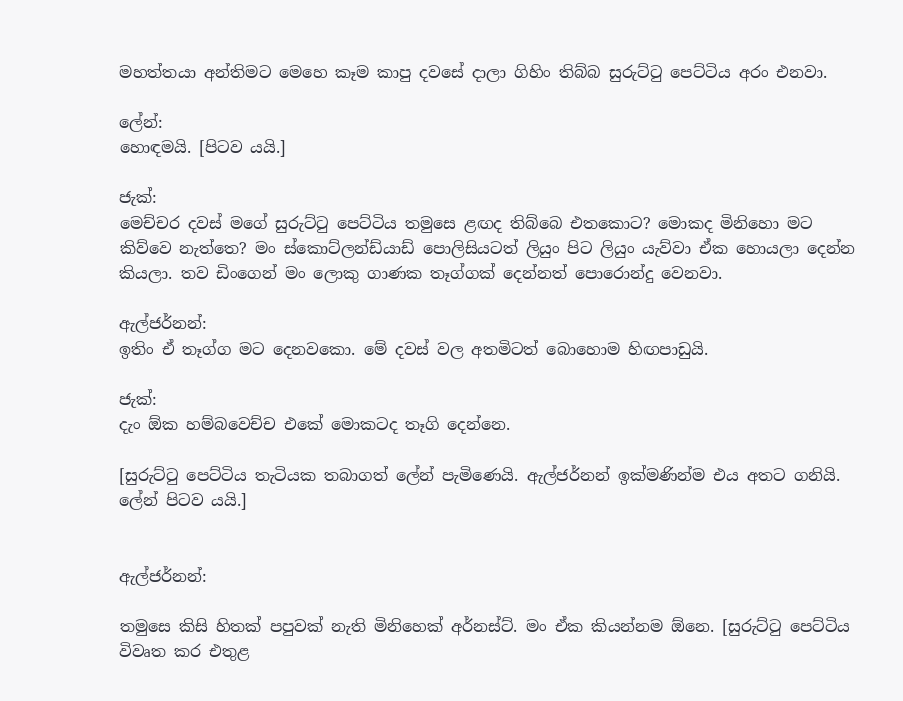මහත්තයා අන්තිමට මෙහෙ කෑම කාපු දවසේ දාලා ගිහිං තිබ්බ සුරුට්ටු පෙට්ටිය අරං එනවා.

ලේන්:
හොඳමයි. [පිටව යයි.]

ජැක්:
මෙච්චර දවස් මගේ සුරුට්ටු පෙට්ටිය තමුසෙ ළඟද තිබ්බෙ එතකොට? මොකද මිනිහො මට කිව්වෙ නැත්තෙ? මං ස්කොට්ලන්ඩ්යාඩ් පොලිසියටත් ලියුං පිට ලියුං යැව්වා ඒක හොයලා දෙන්න කියලා. තව ඩිංගෙන් මං ලොකු ගාණක තෑග්ගක් දෙන්නත් පොරොන්දු වෙනවා.

ඇල්ජර්නන්:
ඉතිං ඒ තෑග්ග මට දෙනවකො. මේ දවස් වල අතමිටත් බොහොම හිඟපාඩුයි.

ජැක්:
දැං ඕක හම්බවෙච්ච එකේ මොකටද තෑගි දෙන්නෙ.

[සුරුට්ටු පෙට්ටිය තැටියක තබාගත් ලේන් පැමිණෙයි. ඇල්ජර්නන් ඉක්මණින්ම එය අතට ගනියි. ලේන් පිටව යයි.]


ඇල්ජර්නන්:

තමුසෙ කිසි හිතක් පපුවක් නැති මිනිහෙක් අර්නස්ට්. මං ඒක කියන්නම ඕනෙ. [සුරුට්ටු පෙට්ටිය විවෘත කර එතුළ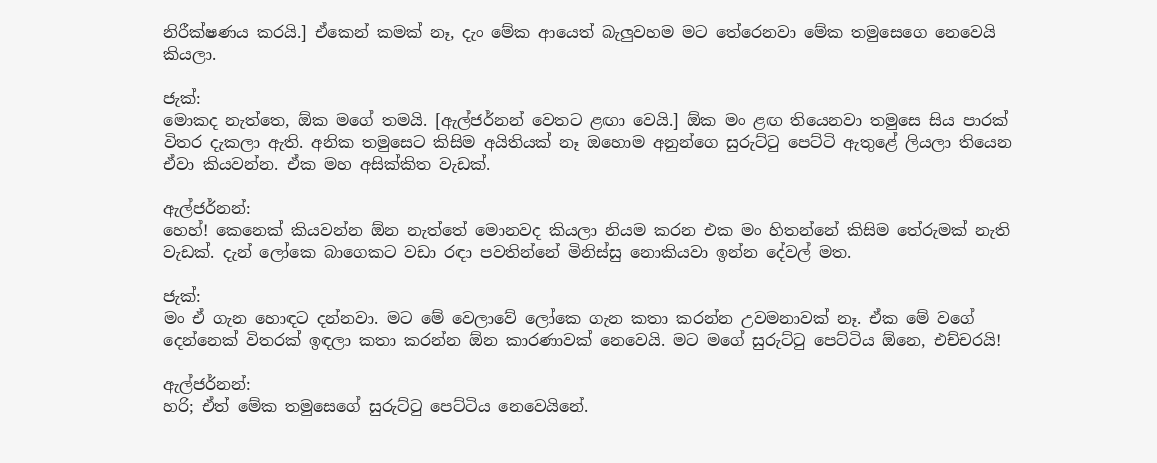නිරීක්ෂණය කරයි.] ඒකෙන් කමක් නෑ, දැං මේක ආයෙත් බැලුවහම මට තේරෙනවා මේක තමුසෙගෙ නෙවෙයි කියලා.

ජැක්:
මොකද නැත්තෙ, ඕක මගේ තමයි. [ඇල්ජර්නන් වෙතට ළඟා වෙයි.] ඕක මං ළඟ තියෙනවා තමුසෙ සිය පාරක් විතර දැකලා ඇති. අනික තමුසෙට කිසිම අයිතියක් නෑ ඔහොම අනුන්ගෙ සුරුට්ටු පෙට්ටි ඇතුළේ ලියලා තියෙන ඒවා කියවන්න. ඒක මහ අසික්කිත වැඩක්.

ඇල්ජර්නන්:
හෙහ්! කෙනෙක් කියවන්න ඕන නැත්තේ මොනවද කියලා නියම කරන එක මං හිතන්නේ කිසිම තේරුමක් නැති වැඩක්. දැන් ලෝකෙ බාගෙකට වඩා රඳා පවතින්නේ මිනිස්සු නොකියවා ඉන්න දේවල් මත.

ජැක්:
මං ඒ ගැන හොඳට දන්නවා. මට මේ වෙලාවේ ලෝකෙ ගැන කතා කරන්න උවමනාවක් නෑ. ඒක මේ වගේ දෙන්නෙක් විතරක් ඉඳලා කතා කරන්න ඕන කාරණාවක් නෙවෙයි. මට මගේ සුරුට්ටු පෙට්ටිය ඕනෙ, එච්චරයි!

ඇල්ජර්නන්:
හරි; ඒත් මේක තමුසෙගේ සුරුට්ටු පෙට්ටිය නෙවෙයිනේ.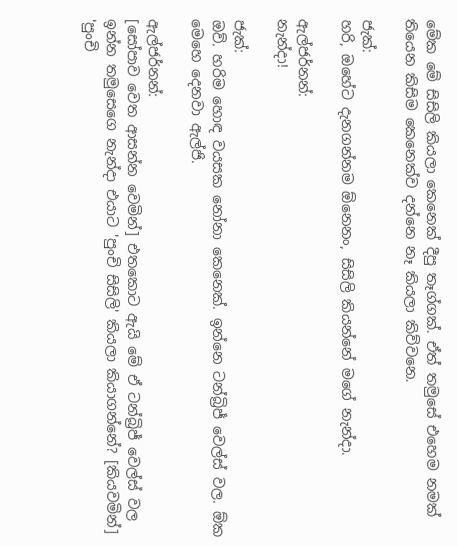මේක මේ සිසිලි කියලා කෙනෙක් දීපු තෑග්ගක්. ඒත් තමුසේ එහෙම නමක් තියෙන කිසිම කෙනෙක්ව දන්නෙ නෑ කියලා කිව්වනෙ.

ජැක්:
හරි, ඔහේට දැනගන්නම ඕනෙනං, සිසිලි කියන්නේ මගේ නැන්දා.

ඇල්ජර්නන්:
නැන්දා!

ජැක්:
ඔව්. හරිම හොඳ වයසක නෝනා කෙනෙක්. ඉන්නෙ ටන්බ්‍රිජ් වෙල්ස් වල. ඕක මෙහෙ දෙනවා ඇල්ජි.

ඇල්ජර්නන්:
[සෝපාව වෙත ආසන්න වෙමින්] එතකොට ඇයි මේ ඒ ටන්බ්‍රිජ් වෙල්ස් වල ඉන්න තමුසෙගෙ නැන්දා එයාට 'පුංචි සිසිලි' කියලා කියාගන්නේ? [කියවමින්] 'පුංචි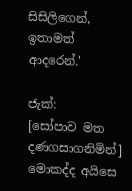සිසිලිගෙන්, ඉතාමත් ආදරෙන්.'

ජැක්:
[සෝපාව මත දණගසාගනිමින්] මොකද්ද අයිසෙ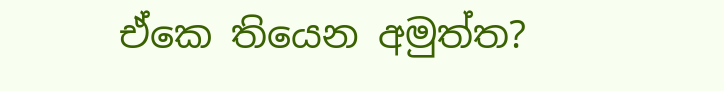ඒකෙ තියෙන අමුත්ත?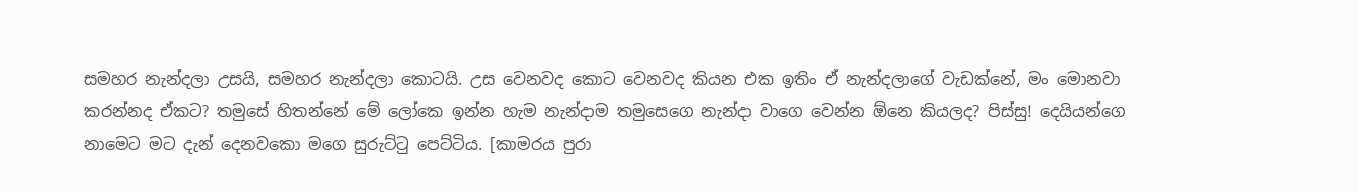සමහර නැන්දලා උසයි, සමහර නැන්දලා කොටයි. උස වෙනවද කොට වෙනවද කියන එක ඉතිං ඒ නැන්දලාගේ වැඩක්නේ, මං මොනවා කරන්නද ඒකට? තමුසේ හිතන්නේ මේ ලෝකෙ ඉන්න හැම නැන්දාම තමුසෙගෙ නැන්දා වාගෙ වෙන්න ඕනෙ කියලද? පිස්සු! දෙයියන්ගෙ නාමෙට මට දැන් දෙනවකො මගෙ සුරුට්ටු පෙට්ටිය. [කාමරය පුරා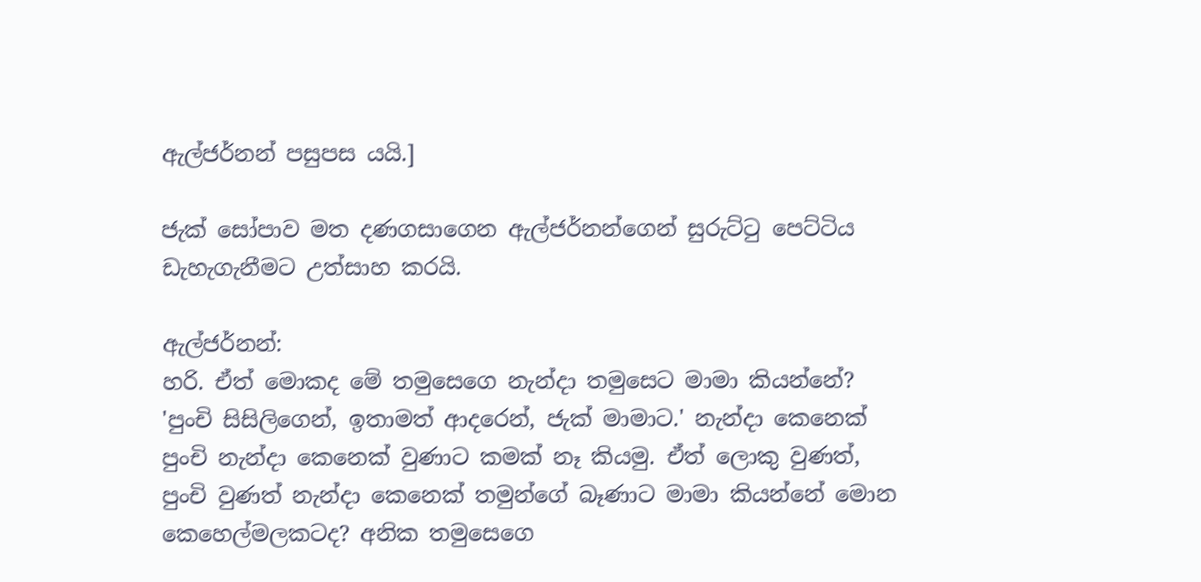ඇල්ජර්නන් පසුපස යයි.]

ජැක් සෝපාව මත දණගසාගෙන ඇල්ජර්නන්ගෙන් සුරුට්ටු පෙට්ටිය ඩැහැගැනීමට උත්සාහ කරයි.

ඇල්ජර්නන්:
හරි. ඒත් මොකද මේ තමුසෙගෙ නැන්දා තමුසෙට මාමා කියන්නේ? 'පුංචි සිසිලිගෙන්, ඉතාමත් ආදරෙන්, ජැක් මාමාට.' නැන්දා කෙනෙක් පුංචි නැන්දා කෙනෙක් වුණාට කමක් නෑ කියමු. ඒත් ලොකු වුණත්, පුංචි වුණත් නැන්දා කෙනෙක් තමුන්ගේ බෑණාට මාමා කියන්නේ මොන කෙහෙල්මලකටද? අනික තමුසෙගෙ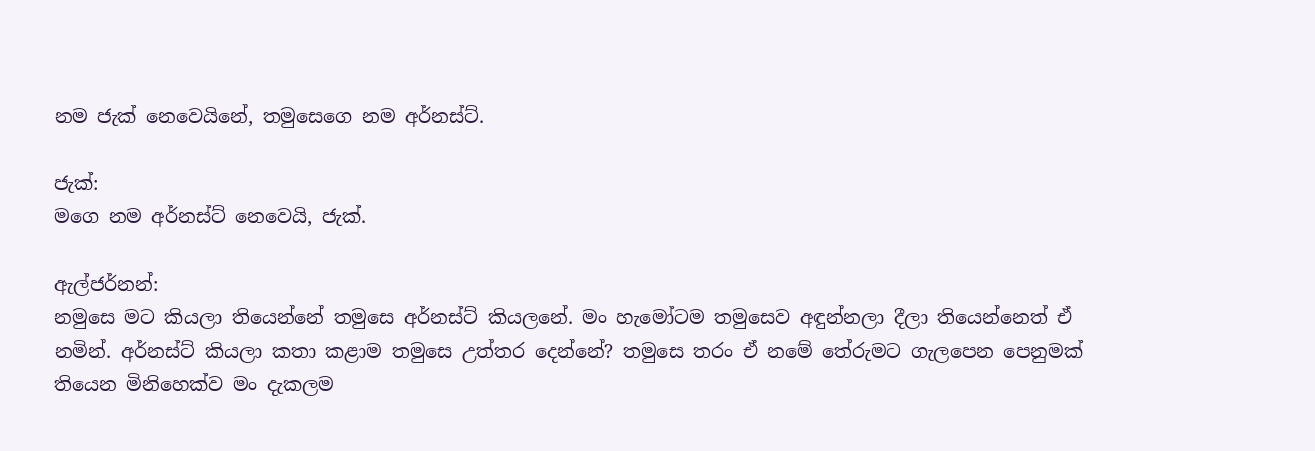නම ජැක් නෙවෙයිනේ, තමුසෙගෙ නම අර්නස්ට්.

ජැක්:
මගෙ නම අර්නස්ට් නෙවෙයි, ජැක්.

ඇල්ජර්නන්:
නමුසෙ මට කියලා තියෙන්නේ තමුසෙ අර්නස්ට් කියලනේ. මං හැමෝටම තමුසෙව අඳුන්නලා දීලා තියෙන්නෙත් ඒ නමින්. අර්නස්ට් කියලා කතා කළාම තමුසෙ උත්තර දෙන්නේ? තමුසෙ තරං ඒ නමේ තේරුමට ගැලපෙන පෙනුමක් තියෙන මිනිහෙක්ව මං දැකලම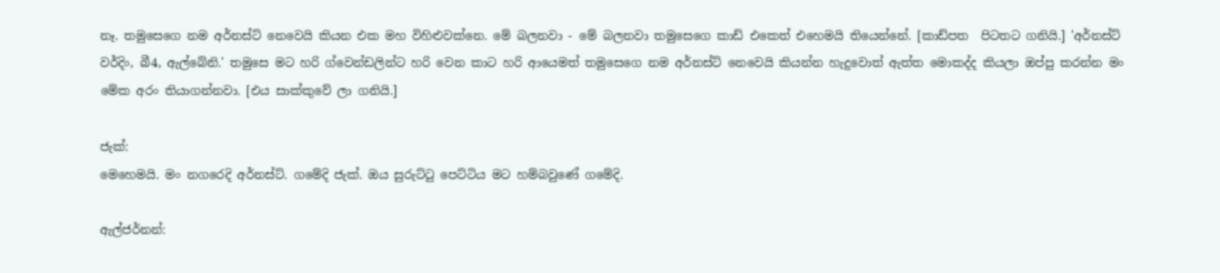නෑ. තමුසෙගෙ නම අර්නස්ට් නෙවෙයි කියන එක මහ විහිළුවක්නෙ. මේ බලනවා - මේ බලනවා තමුසෙගෙ කාඩ් එකෙත් එහෙමයි තියෙන්නේ. [කාඩ්පත  පිටතට ගනියි.] 'අර්නස්ට් වර්දිං, බී4, ඇල්බේනි.' තමුසෙ මට හරි ග්වෙන්ඩලින්ට හරි වෙන කාට හරි ආයෙමත් තමුසෙගෙ නම අර්නස්ට් නෙවෙයි කියන්න හැදුවොත් ඇත්ත මොකද්ද කියලා ඔප්පු කරන්න මං මේක අරං තියාගන්නවා. [එය සාක්කුවේ ලා ගනියි.]

ජැක්:
මෙහෙමයි. මං නගරෙදි අර්නස්ට්. ගමේදි ජැක්. ඔය සුරුට්ටු පෙට්ටිය මට හම්බවුණේ ගමේදි.

ඇල්ජර්නන්: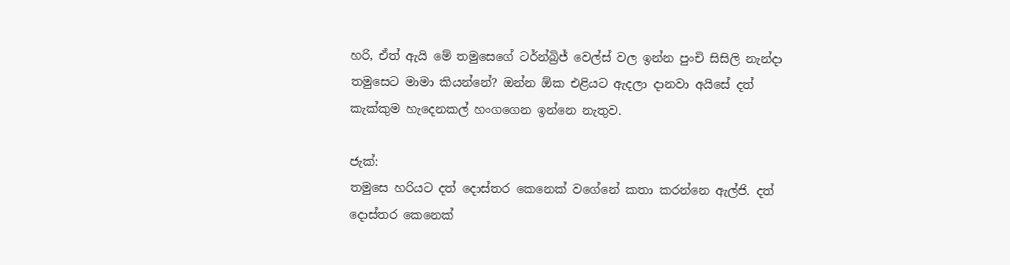හරි, ඒත් ඇයි මේ තමුසෙගේ ටර්න්බ්‍රිජ් වෙල්ස් වල ඉන්න පුංචි සිසිලි නැන්දා තමුසෙට මාමා කියන්නේ? ඔන්න ඕක එළියට ඇදලා දානවා අයිසේ දත් කැක්කුම හැදෙනකල් හංගගෙන ඉන්නෙ නැතුව.

ජැක්:
තමුසෙ හරියට දත් දොස්තර කෙනෙක් වගේනේ කතා කරන්නෙ ඇල්ජි. දත් දොස්තර කෙනෙක්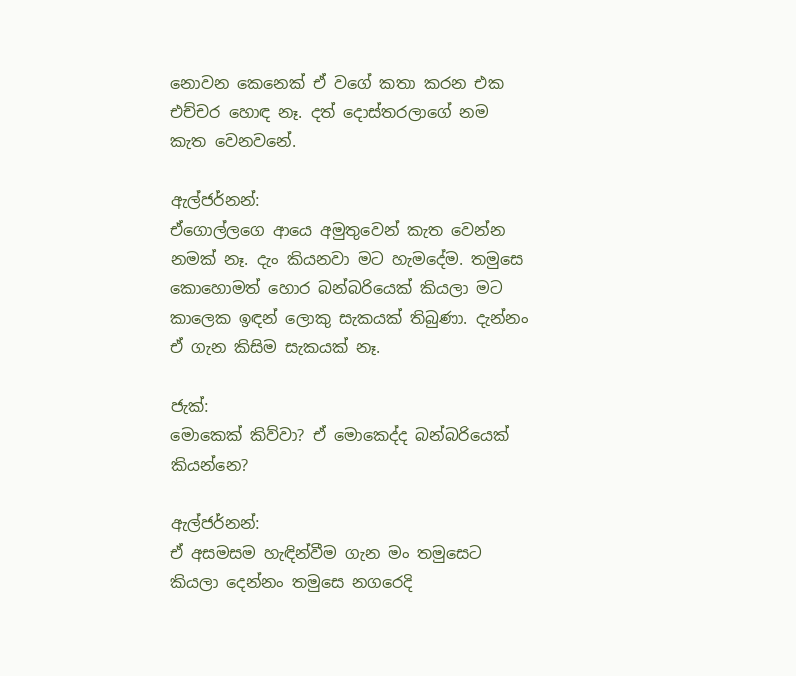නොවන කෙනෙක් ඒ වගේ කතා කරන එක එච්චර හොඳ නෑ. දත් දොස්තරලාගේ නම කැත වෙනවනේ.

ඇල්ජර්නන්:
ඒගොල්ලගෙ ආයෙ අමුතුවෙන් කැත වෙන්න නමක් නෑ. දැං කියනවා මට හැමදේම. තමුසෙ කොහොමත් හොර බන්බරියෙක් කියලා මට කාලෙක ඉඳන් ලොකු සැකයක් තිබුණා. දැන්නං ඒ ගැන කිසිම සැකයක් නෑ.

ජැක්:
මොකෙක් කිව්වා? ඒ මොකෙද්ද බන්බරියෙක් කියන්නෙ?

ඇල්ජර්නන්:
ඒ අසමසම හැඳින්වීම ගැන මං තමුසෙට කියලා දෙන්නං තමුසෙ නගරෙදි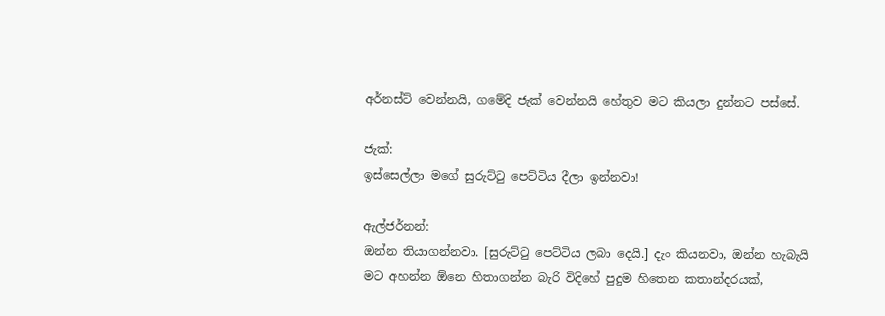අර්නස්ට් වෙන්නයි, ගමේදි ජැක් වෙන්නයි හේතුව මට කියලා දුන්නට පස්සේ.

ජැක්:
ඉස්සෙල්ලා මගේ සුරුට්ටු පෙට්ටිය දීලා ඉන්නවා!

ඇල්ජර්නන්:
ඔන්න තියාගන්නවා. [සුරුට්ටු පෙට්ටිය ලබා දෙයි.] දැං කියනවා, ඔන්න හැබැයි මට අහන්න ඕනෙ හිතාගන්න බැරි විදිහේ පුදුම හිතෙන කතාන්දරයක්,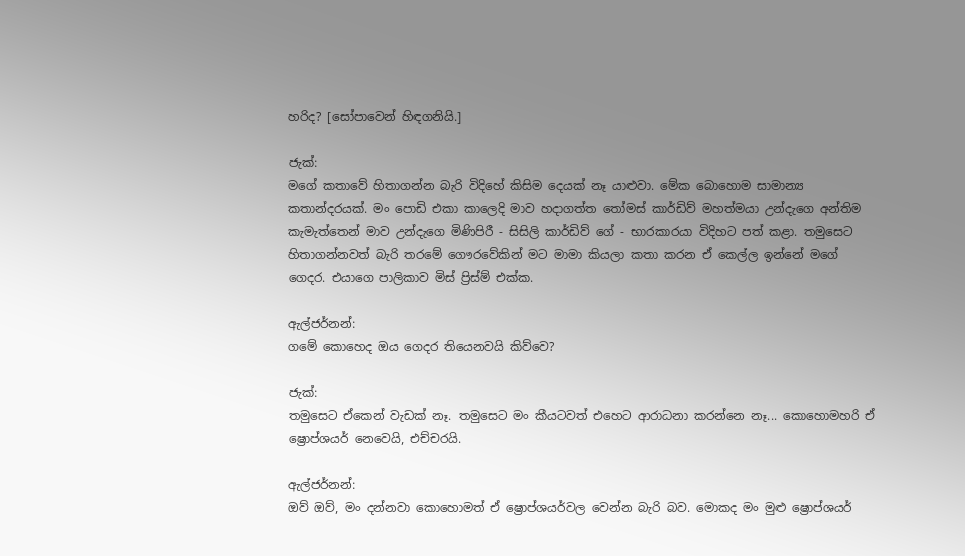හරිද? [සෝපාවෙන් හිඳගනියි.]

ජැක්:
මගේ කතාවේ හිතාගන්න බැරි විදිහේ කිසිම දෙයක් නෑ යාළුවා. මේක බොහොම සාමාන්‍ය කතාන්දරයක්. මං පොඩි එකා කාලෙදි මාව හදාගත්ත තෝමස් කාර්ඩිව් මහත්මයා උන්දැගෙ අන්තිම කැමැත්තෙන් මාව උන්දැගෙ මිණිපිරී - සිසිලි කාර්ඩිව් ගේ - භාරකාරයා විදිහට පත් කළා. තමුසෙට හිතාගන්නවත් බැරි තරමේ ගෞරවේකින් මට මාමා කියලා කතා කරන ඒ කෙල්ල ඉන්නේ මගේ ගෙදර. එයාගෙ පාලිකාව මිස් ප්‍රිස්ම් එක්ක.

ඇල්ජර්නන්:
ගමේ කොහෙද ඔය ගෙදර තියෙනවයි කිව්වෙ?

ජැක්:
තමුසෙට ඒකෙන් වැඩක් නෑ. තමුසෙට මං කීයටවත් එහෙට ආරාධනා කරන්නෙ නෑ... කොහොමහරි ඒ ෂ්‍රොප්ශයර් නෙවෙයි, එච්චරයි.

ඇල්ජර්නන්:
ඔව් ඔව්, මං දන්නවා කොහොමත් ඒ ෂ්‍රොප්ශයර්වල වෙන්න බැරි බව. මොකද මං මුළු ෂ්‍රොප්ශයර්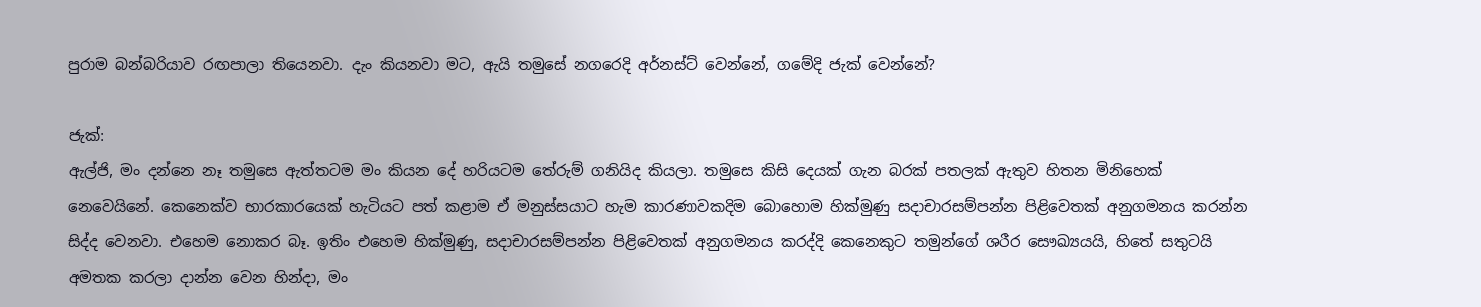පුරාම බන්බරියාව රඟපාලා තියෙනවා. දැං කියනවා මට, ඇයි තමුසේ නගරෙදි අර්නස්ට් වෙන්නේ, ගමේදි ජැක් වෙන්නේ?

ජැක්:
ඇල්ජි, මං දන්නෙ නෑ තමුසෙ ඇත්තටම මං කියන දේ හරියටම තේරුම් ගනියිද කියලා. තමුසෙ කිසි දෙයක් ගැන බරක් පතලක් ඇතුව හිතන මිනිහෙක් නෙවෙයිනේ. කෙනෙක්ව භාරකාරයෙක් හැටියට පත් කළාම ඒ මනුස්සයාට හැම කාරණාවකදිම බොහොම හික්මුණු සදාචාරසම්පන්න පිළිවෙතක් අනුගමනය කරන්න සිද්ද වෙනවා. එහෙම නොකර බෑ. ඉතිං එහෙම හික්මුණු, සදාචාරසම්පන්න පිළිවෙතක් අනුගමනය කරද්දි කෙනෙකුට තමුන්ගේ ශරීර සෞඛ්‍යයයි, හිතේ සතුටයි අමතක කරලා දාන්න වෙන හින්දා, මං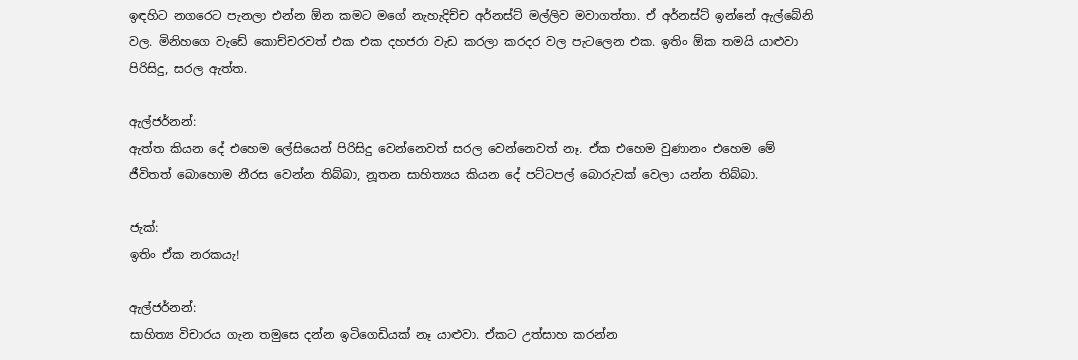ඉඳහිට නගරෙට පැනලා එන්න ඕන කමට මගේ නැහැදිච්ච අර්නස්ට් මල්ලිව මවාගත්තා. ඒ අර්නස්ට් ඉන්නේ ඇල්බේනි වල. මිනිහගෙ වැඩේ කොච්චරවත් එක එක දහජරා වැඩ කරලා කරදර වල පැටලෙන එක. ඉතිං ඕක තමයි යාළුවා පිරිසිදු, සරල ඇත්ත.

ඇල්ජර්නන්:
ඇත්ත කියන දේ එහෙම ලේසියෙන් පිරිසිදු වෙන්නෙවත් සරල වෙන්නෙවත් නෑ. ඒක එහෙම වුණානං එහෙම මේ ජීවිතත් බොහොම නීරස වෙන්න තිබ්බා, නූතන සාහිත්‍යය කියන දේ පට්ටපල් බොරුවක් වෙලා යන්න තිබ්බා.

ජැක්:
ඉතිං ඒක නරකයැ!

ඇල්ජර්නන්:
සාහිත්‍ය විචාරය ගැන තමුසෙ දන්න ඉටිගෙඩියක් නෑ යාළුවා. ඒකට උත්සාහ කරන්න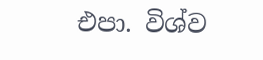එපා. විශ්ව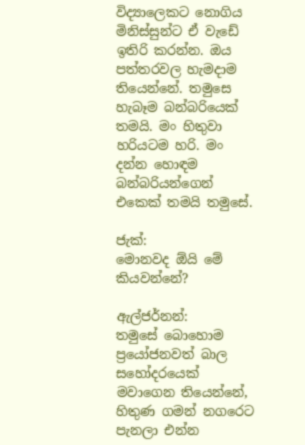විද්‍යාලෙකට නොගිය මිනිස්සුන්ට ඒ වැඩේ ඉතිරි කරන්න. ඔය පත්තරවල හැමදාම තියෙන්නේ. තමුසෙ හැබෑම බන්බරියෙක් තමයි. මං හිතුවා හරියටම හරි. මං දන්න හොඳම බන්බරියන්ගෙන් එකෙක් තමයි තමුසේ.

ජැක්:
මොනවද ඕයි මේ කියවන්නේ?

ඇල්ජර්නන්:
තමුසේ බොහොම ප්‍රයෝජනවත් බාල සහෝදරයෙක් මවාගෙන තියෙන්නේ, හිතුණ ගමන් නගරෙට පැනලා එන්න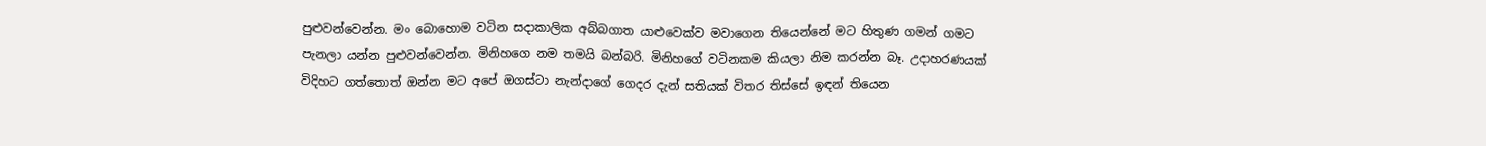පුළුවන්වෙන්න. මං බොහොම වටින සදාකාලික අබ්බගාත යාළුවෙක්ව මවාගෙන තියෙන්නේ මට හිතුණ ගමන් ගමට පැනලා යන්න පුළුවන්වෙන්න. මිනිහගෙ නම තමයි බන්බරි. මිනිහගේ වටිනකම කියලා නිම කරන්න බෑ. උදාහරණයක් විදිහට ගත්තොත් ඔන්න මට අපේ ඔගස්ටා නැන්දාගේ ගෙදර දැන් සතියක් විතර තිස්සේ ඉඳන් තියෙන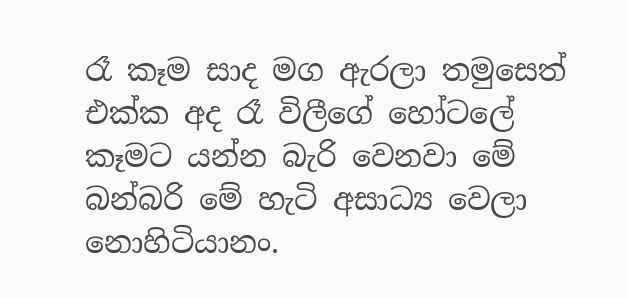රෑ කෑම සාද මග ඇරලා තමුසෙත් එක්ක අද රෑ විලීගේ හෝටලේ කෑමට යන්න බැරි වෙනවා මේ බන්බරි මේ හැටි අසාධ්‍ය වෙලා නොහිටියානං.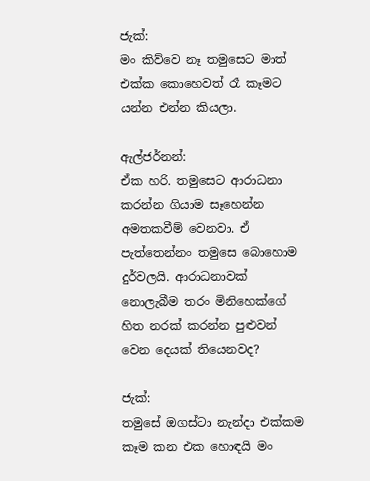ජැක්:
මං කිව්වෙ නෑ තමුසෙට මාත් එක්ක කොහෙවත් රෑ කෑමට යන්න එන්න කියලා.

ඇල්ජර්නන්:
ඒක හරි. තමුසෙට ආරාධනා කරන්න ගියාම සෑහෙන්න අමතකවීම් වෙනවා. ඒ පැත්තෙන්නං තමුසෙ බොහොම දුර්වලයි. ආරාධනාවක් නොලැබීම තරං මිනිහෙක්ගේ හිත නරක් කරන්න පුළුවන් වෙන දෙයක් තියෙනවද?

ජැක්:
තමුසේ ඔගස්ටා නැන්දා එක්කම කෑම කන එක හොඳයි මං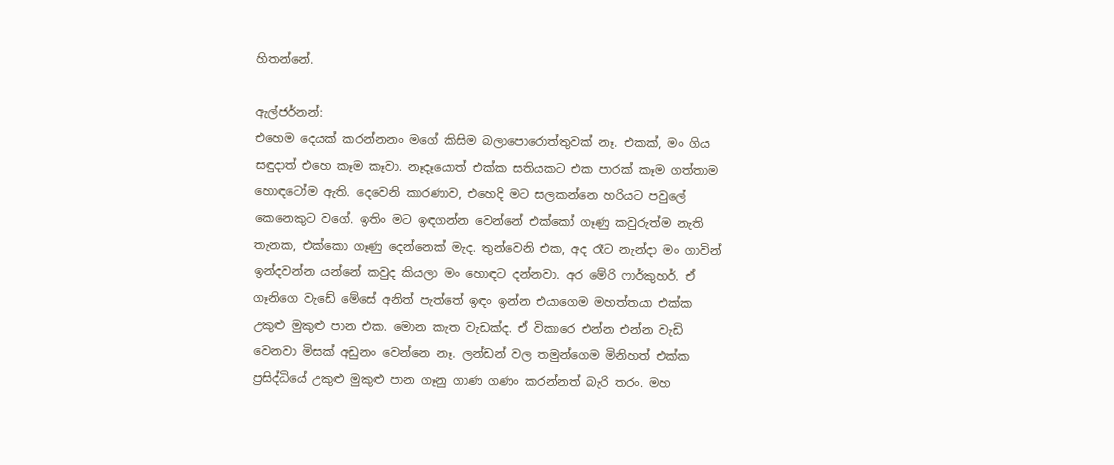හිතන්නේ.

ඇල්ජර්නන්:
එහෙම දෙයක් කරන්නනං මගේ කිසිම බලාපොරොත්තුවක් නෑ. එකක්, මං ගිය සඳුදාත් එහෙ කෑම කෑවා. නෑදෑයොත් එක්ක සතියකට එක පාරක් කෑම ගත්තාම හොඳටෝම ඇති. දෙවෙනි කාරණාව, එහෙදි මට සලකන්නෙ හරියට පවුලේ කෙනෙකුට වගේ. ඉතිං මට ඉඳගන්න වෙන්නේ එක්කෝ ගෑණු කවුරුත්ම නැති තැනක, එක්කො ගෑණු දෙන්නෙක් මැද. තුන්වෙනි එක, අද රෑට නැන්දා මං ගාවින් ඉන්දවන්න යන්නේ කවුද කියලා මං හොඳට දන්නවා. අර මේරි ෆාර්කුහර්. ඒ ගෑනිගෙ වැඩේ මේසේ අනිත් පැත්තේ ඉඳං ඉන්න එයාගෙම මහත්තයා එක්ක උකුළු මුකුළු පාන එක. මොන කැත වැඩක්ද. ඒ විකාරෙ එන්න එන්න වැඩි වෙනවා මිසක් අඩුනං වෙන්නෙ නෑ. ලන්ඩන් වල තමුන්ගෙම මිනිහත් එක්ක ප්‍රසිද්ධියේ උකුළු මුකුළු පාන ගෑනු ගාණ ගණං කරන්නත් බැරි තරං. මහ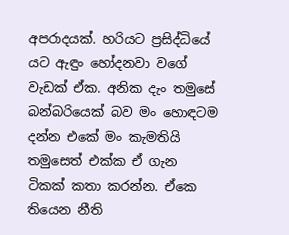අපරාදයක්. හරියට ප්‍රසිද්ධියේ යට ඇඳුං හෝදනවා වගේ වැඩක් ඒක. අනික දැං තමුසේ බන්බරියෙක් බව මං හොඳටම දන්න එකේ මං කැමතියි තමුසෙත් එක්ක ඒ ගැන ටිකක් කතා කරන්න. ඒකෙ තියෙන නීති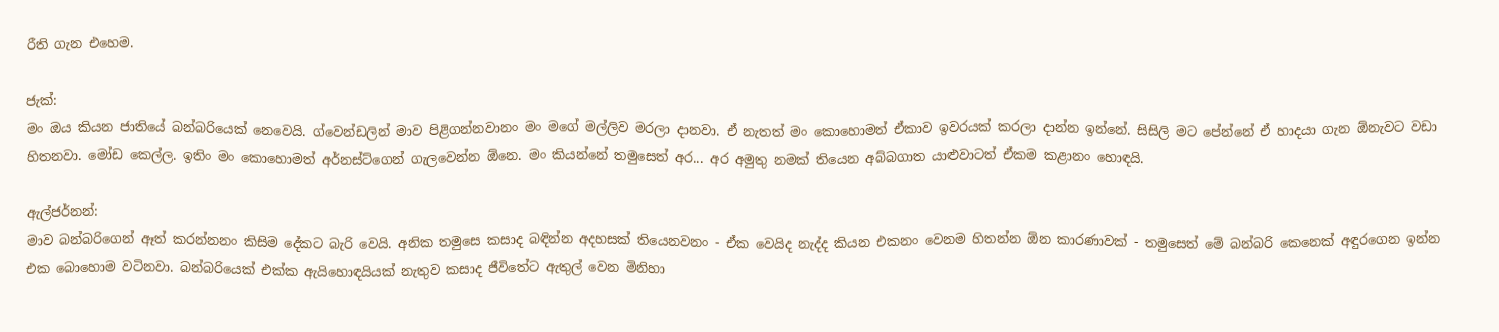රීති ගැන එහෙම.

ජැක්:
මං ඔය කියන ජාතියේ බන්බරියෙක් නෙවෙයි. ග්වෙන්ඩලින් මාව පිළිගන්නවානං මං මගේ මල්ලිව මරලා දානවා. ඒ නැතත් මං කොහොමත් ඒකාව ඉවරයක් කරලා දාන්න ඉන්නේ. සිසිලි මට පේන්නේ ඒ හාදයා ගැන ඕනැවට වඩා හිතනවා. මෝඩ කෙල්ල. ඉතිං මං කොහොමත් අර්නස්ට්ගෙන් ගැලවෙන්න ඕනෙ. මං කියන්නේ තමුසෙත් අර... අර අමුතු නමක් තියෙන අබ්බගාත යාළුවාටත් ඒකම කළානං හොඳයි.

ඇල්ජර්නන්:
මාව බන්බරිගෙන් ඈත් කරන්නනං කිසිම දේකට බැරි වෙයි. අනික තමුසෙ කසාද බඳින්න අදහසක් තියෙනවනං - ඒක වෙයිද නැද්ද කියන එකනං වෙනම හිතන්න ඕන කාරණාවක් - තමුසෙත් මේ බන්බරි කෙනෙක් අඳුරගෙන ඉන්න එක බොහොම වටිනවා. බන්බරියෙක් එක්ක ඇයිහොඳයියක් නැතුව කසාද ජීවිතේට ඇතුල් වෙන මිනිහා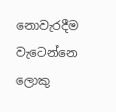නොවැරදීම වැටෙන්නෙ ලොකු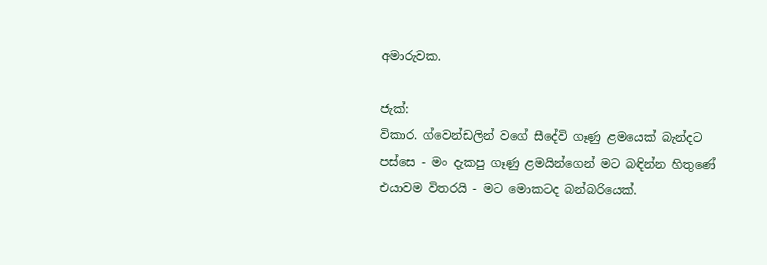අමාරුවක.

ජැක්:
විකාර. ග්වෙන්ඩලින් වගේ සීදේවි ගෑණු ළමයෙක් බැන්දට පස්සෙ - මං දැකපු ගෑණු ළමයින්ගෙන් මට බඳින්න හිතුණේ එයාවම විතරයි - මට මොකටද බන්බරියෙක්.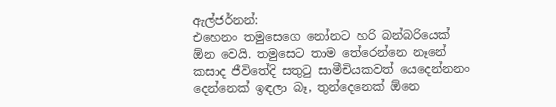ඇල්ජර්නන්:
එහෙනං තමුසෙගෙ නෝනට හරි බන්බරියෙක් ඕන වෙයි. තමුසෙට තාම තේරෙන්නෙ නෑනේ කසාද ජීවිතේදි සතුටු සාමීචියකවත් යෙදෙන්නනං දෙන්නෙක් ඉඳලා බෑ, තුන්දෙනෙක් ඕනෙ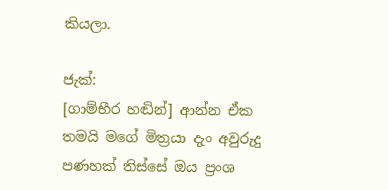කියලා.

ජැක්:
[ගාම්භීර හඬින්] ආන්න ඒක තමයි මගේ මිත්‍රයා දැං අවුරුදු පණහක් තිස්සේ ඔය ප්‍රංශ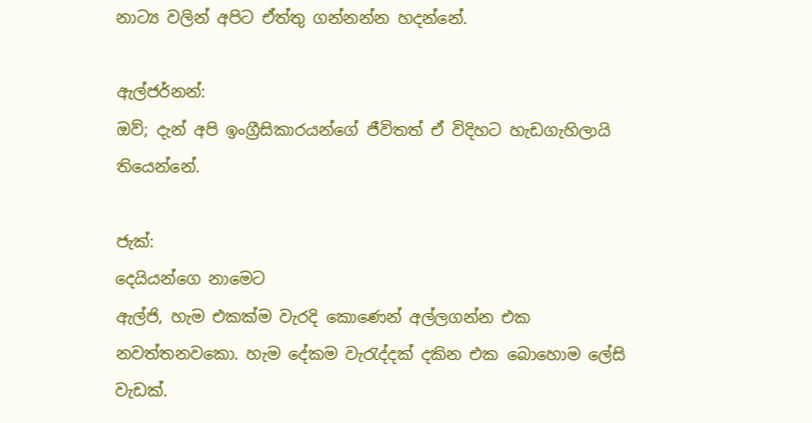නාට්‍ය වලින් අපිට ඒත්තු ගන්නන්න හදන්නේ.

ඇල්ජර්නන්:
ඔව්; දැන් අපි ඉංග්‍රීසිකාරයන්ගේ ජීවිතත් ඒ විදිහට හැඩගැහිලායි තියෙන්නේ.

ජැක්:
දෙයියන්ගෙ නාමෙට
ඇල්ජි, හැම එකක්ම වැරදි කොණෙන් අල්ලගන්න එක නවත්තනවකො. හැම දේකම වැරැද්දක් දකින එක බොහොම ලේසි වැඩක්.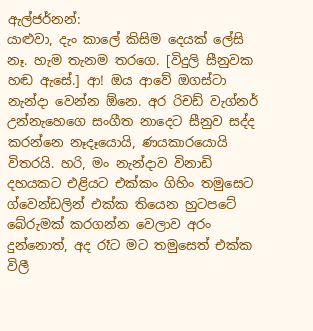ඇල්ජර්නන්:
යාළුවා, දැං කාලේ කිසිම දෙයක් ලේසි නෑ. හැම තැනම තරගෙ. [විදුලි සීනුවක හඬ ඇසේ.] ආ! ඔය ආවේ ඔගස්ටා නැන්දා වෙන්න ඕනෙ. අර රිචඩ් වැග්නර් උන්නැහෙගෙ සංගීත නාදෙට සීනුව සද්ද කරන්නෙ නෑදෑයොයි, ණයකාරයොයි විතරයි. හරි, මං නැන්දාව විනාඩි දහයකට එළියට එක්කං ගිහිං තමුසෙට ග්වෙන්ඩලින් එක්ක තියෙන හුටපටේ බේරුමක් කරගන්න වෙලාව අරං දුන්නොත්, අද රෑට මට තමුසෙත් එක්ක විලී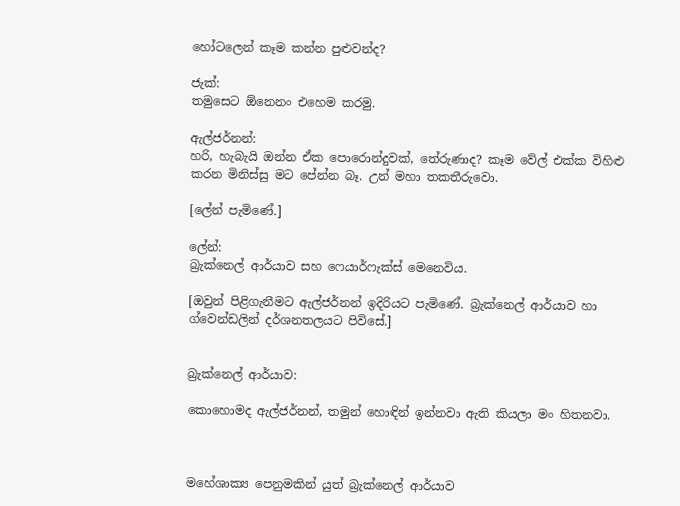හෝටලෙන් කෑම කන්න පුළුවන්ද?

ජැක්:
තමුසෙට ඕනෙනං එහෙම කරමු.

ඇල්ජර්නන්:
හරි, හැබැයි ඔන්න ඒක පොරොන්දුවක්, තේරුණාද? කෑම වේල් එක්ක විහිළු කරන මිනිස්සු මට පේන්න බෑ. උන් මහා තකතීරුවො.

[ලේන් පැමිණේ.]

ලේන්:
බ්‍රැක්නෙල් ආර්යාව සහ ෆෙයාර්ෆැක්ස් මෙනෙවිය.

[ඔවුන් පිළිගැනීමට ඇල්ජර්නන් ඉදිරියට පැමිණේ. බ්‍රැක්නෙල් ආර්යාව හා ග්වෙන්ඩලින් දර්ශනතලයට පිවිසේ.]


බ්‍රැක්නෙල් ආර්යාව:

කොහොමද ඇල්ජර්නන්, තමුන් හොඳින් ඉන්නවා ඇති කියලා මං හිතනවා.



මහේශාක්‍ය පෙනුමකින් යුත් බ්‍රැක්නෙල් ආර්යාව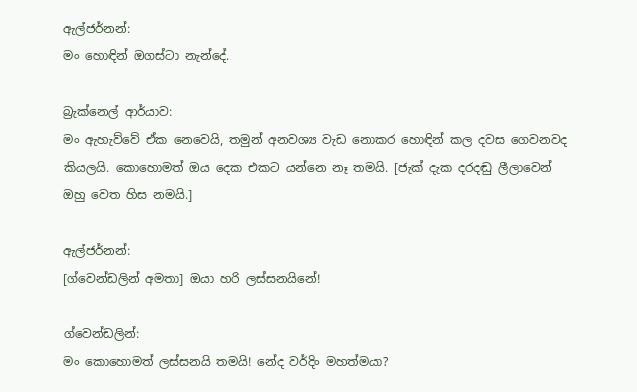ඇල්ජර්නන්:
මං හොඳින් ඔගස්ටා නැන්දේ.

බ්‍රැක්නෙල් ආර්යාව:
මං ඇහැව්වේ ඒක නෙවෙයි, තමුන් අනවශ්‍ය වැඩ නොකර හොඳින් කල දවස ගෙවනවද කියලයි. කොහොමත් ඔය දෙක එකට යන්නෙ නෑ තමයි. [ජැක් දැක දරදඬු ලීලාවෙන් ඔහු වෙත හිස නමයි.]

ඇල්ජර්නන්:
[ග්වෙන්ඩලින් අමතා] ඔයා හරි ලස්සනයිනේ!

ග්වෙන්ඩලින්:
මං කොහොමත් ලස්සනයි තමයි! නේද වර්දිං මහත්මයා?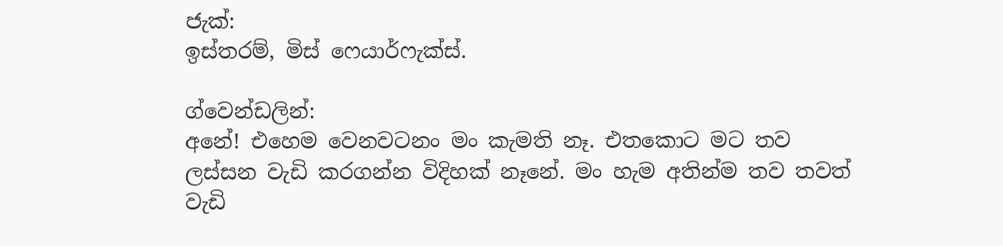ජැක්:
ඉස්තරම්, මිස් ෆෙයාර්ෆැක්ස්.

ග්වෙන්ඩලින්:
අනේ! එහෙම වෙනවටනං මං කැමති නෑ. එතකොට මට තව ලස්සන වැඩි කරගන්න විදිහක් නෑනේ. මං හැම අතින්ම තව තවත් වැඩි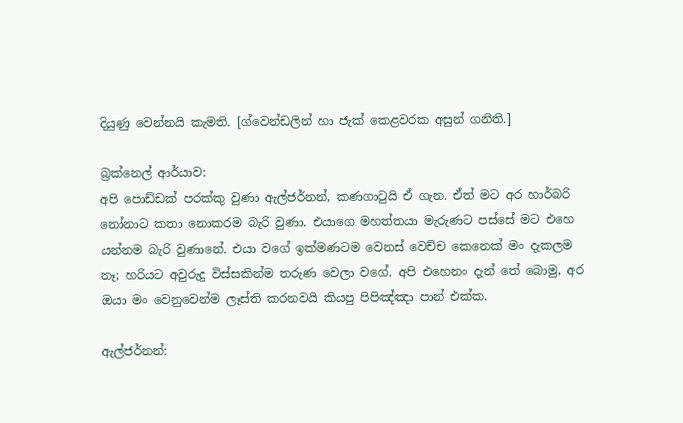දියුණු වෙන්නයි කැමති. [ග්වෙන්ඩලින් හා ජැක් කෙළවරක අසුන් ගනිති.]

බ්‍රක්නෙල් ආර්යාව:
අපි පොඩ්ඩක් පරක්කු වුණා ඇල්ජර්නන්, කණගාටුයි ඒ ගැන. ඒත් මට අර හාර්බරි නෝනාට කතා නොකරම බැරි වුණා. එයාගෙ මහත්තයා මැරුණට පස්සේ මට එහෙ යන්නම බැරි වුණානේ. එයා වගේ ඉක්මණටම වෙනස් වෙච්ච කෙනෙක් මං දැකලම නෑ; හරියට අවුරුදු විස්සකින්ම තරුණ වෙලා වගේ. අපි එහෙනං දැන් තේ බොමු, අර ඔයා මං වෙනුවෙන්ම ලෑස්ති කරනවයි කියපු පිපිඤ්ඤා පාන් එක්ක.

ඇල්ජර්නන්: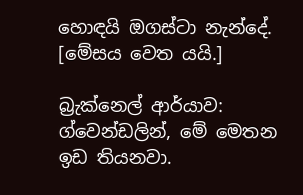හොඳයි ඔගස්ටා නැන්දේ. [මේසය වෙත යයි.]

බ්‍රැක්නෙල් ආර්යාව:
ග්වෙන්ඩලින්, මේ මෙතන ඉඩ තියනවා.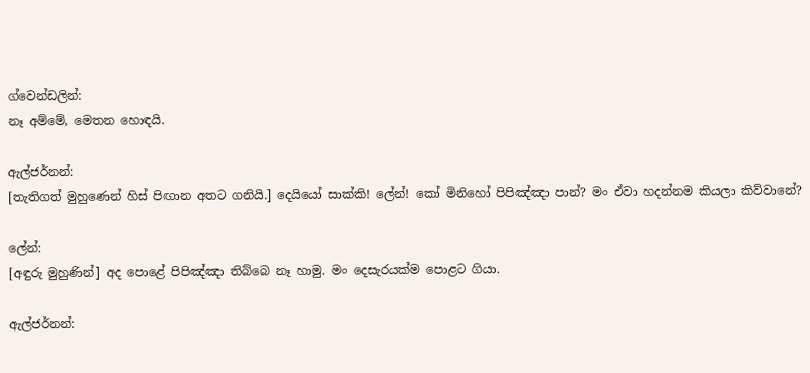ග්වෙන්ඩලින්:
නෑ අම්මේ, මෙතන හොඳයි.

ඇල්ජර්නන්:
[තැතිගත් මුහුණෙන් හිස් පිඟාන අතට ගනියි.] දෙයියෝ සාක්කි! ලේන්! කෝ මිනිහෝ පිපිඤ්ඤා පාන්? මං ඒවා හදන්නම කියලා කිව්වානේ?

ලේන්:
[අඳුරු මුහුණින්] අද පොළේ පිපිඤ්ඤා තිබ්බෙ නෑ හාමු. මං දෙසැරයක්ම පොළට ගියා.

ඇල්ජර්නන්: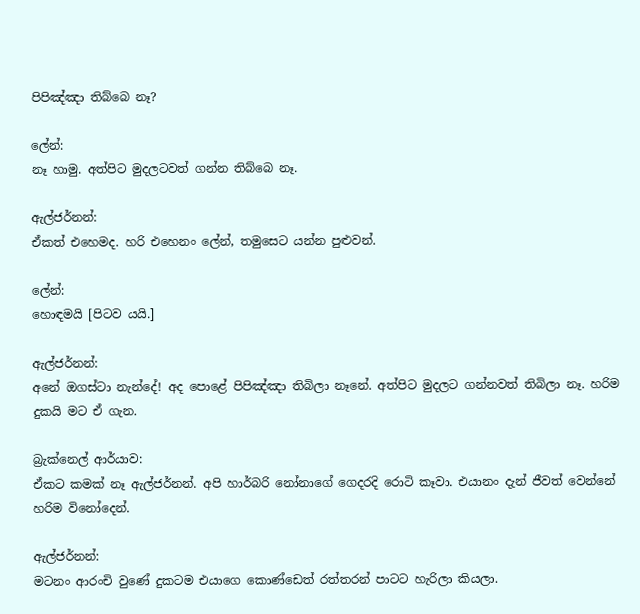පිපිඤ්ඤා තිබ්බෙ නෑ?

ලේන්:
නෑ හාමු. අත්පිට මුදලටවත් ගන්න තිබ්බෙ නෑ.

ඇල්ජර්නන්:
ඒකත් එහෙමද. හරි එහෙනං ලේන්, තමුසෙට යන්න පුළුවන්.

ලේන්:
හොඳමයි [පිටව යයි.]

ඇල්ජර්නන්:
අනේ ඔගස්ටා නැන්දේ! අද පොළේ පිපිඤ්ඤා තිබිලා නෑනේ. අත්පිට මුදලට ගන්නවත් තිබිලා නෑ. හරිම දුකයි මට ඒ ගැන.

බ්‍රැක්නෙල් ආර්යාව:
ඒකට කමක් නෑ ඇල්ජර්නන්. අපි හාර්බරි නෝනාගේ ගෙදරදි රොටි කෑවා. එයානං දැන් ජීවත් වෙන්නේ හරිම විනෝදෙන්.

ඇල්ජර්නන්:
මටනං ආරංචි වුණේ දුකටම එයාගෙ කොණ්ඩෙත් රත්තරන් පාටට හැරිලා කියලා.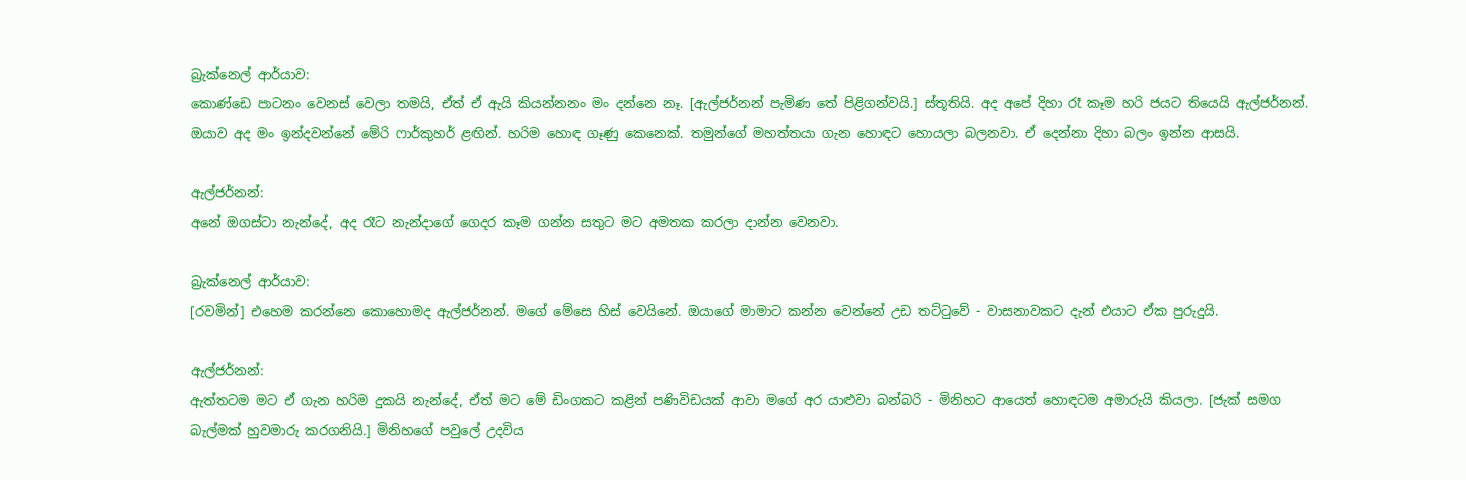බ්‍රැක්නෙල් ආර්යාව:
කොණ්ඩෙ පාටනං වෙනස් වෙලා තමයි, ඒත් ඒ ඇයි කියන්නනං මං දන්නෙ නෑ. [ඇල්ජර්නන් පැමිණ තේ පිළිගන්වයි.] ස්තූතියි. අද අපේ දිහා රෑ කෑම හරි ජයට තියෙයි ඇල්ජර්නන්. ඔයාව අද මං ඉන්දවන්නේ මේරි ෆාර්කුහර් ළඟින්. හරිම හොඳ ගෑණු කෙනෙක්. තමුන්ගේ මහත්තයා ගැන හොඳට හොයලා බලනවා. ඒ දෙන්නා දිහා බලං ඉන්න ආසයි.

ඇල්ජර්නන්:
අනේ ඔගස්ටා නැන්දේ, අද රෑට නැන්දාගේ ගෙදර කෑම ගන්න සතුට මට අමතක කරලා දාන්න වෙනවා.

බ්‍රැක්නෙල් ආර්යාව:
[රවමින්] එහෙම කරන්නෙ කොහොමද ඇල්ජර්නන්. මගේ මේසෙ හිස් වෙයිනේ. ඔයාගේ මාමාට කන්න වෙන්නේ උඩ තට්ටුවේ - වාසනාවකට දැන් එයාට ඒක පුරුදුයි.

ඇල්ජර්නන්:
ඇත්තටම මට ඒ ගැන හරිම දුකයි නැන්දේ, ඒත් මට මේ ඩිංගකට කළින් පණිවිඩයක් ආවා මගේ අර යාළුවා බන්බරි - මිනිහට ආයෙත් හොඳටම අමාරුයි කියලා. [ජැක් සමග බැල්මක් හුවමාරු කරගනියි.] මිනිහගේ පවුලේ උදවිය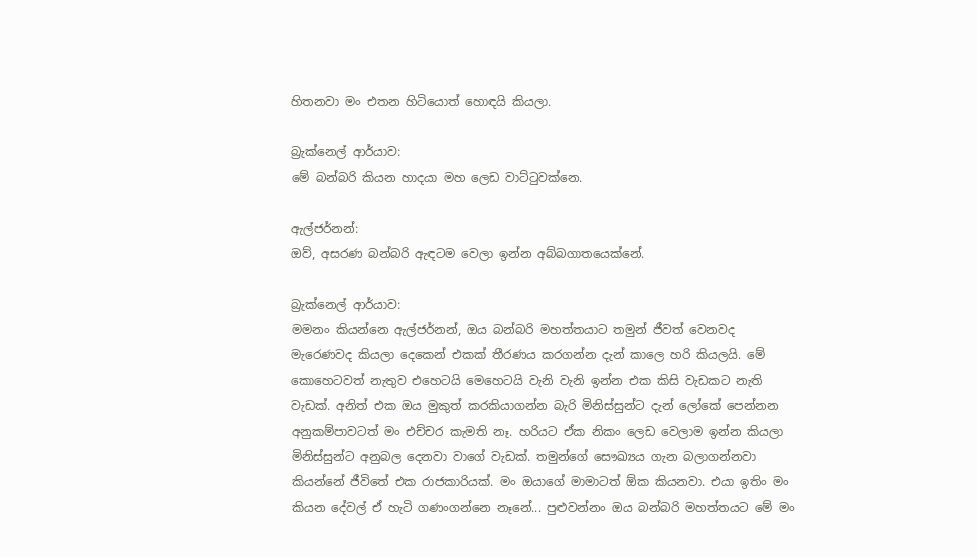හිතනවා මං එතන හිටියොත් හොඳයි කියලා.

බ්‍රැක්නෙල් ආර්යාව:
මේ බන්බරි කියන හාදයා මහ ලෙඩ වාට්ටුවක්නෙ.

ඇල්ජර්නන්:
ඔව්, අසරණ බන්බරි ඇඳටම වෙලා ඉන්න අබ්බගාතයෙක්නේ.

බ්‍රැක්නෙල් ආර්යාව:
මමනං කියන්නෙ ඇල්ජර්නන්, ඔය බන්බරි මහත්තයාට තමුන් ජීවත් වෙනවද මැරෙණවද කියලා දෙකෙන් එකක් තීරණය කරගන්න දැන් කාලෙ හරි කියලයි. මේ කොහෙටවත් නැතුව එහෙටයි මෙහෙටයි වැනි වැනි ඉන්න එක කිසි වැඩකට නැති වැඩක්. අනිත් එක ඔය මුකුත් කරකියාගන්න බැරි මිනිස්සුන්ට දැන් ලෝකේ පෙන්නන අනුකම්පාවටත් මං එච්චර කැමති නෑ. හරියට ඒක නිකං ලෙඩ වෙලාම ඉන්න කියලා මිනිස්සුන්ට අනුබල දෙනවා වාගේ වැඩක්. තමුන්ගේ සෞඛ්‍යය ගැන බලාගන්නවා කියන්නේ ජීවිතේ එක රාජකාරියක්. මං ඔයාගේ මාමාටත් ඕක කියනවා. එයා ඉතිං මං කියන දේවල් ඒ හැටි ගණංගන්නෙ නෑනේ... පුළුවන්නං ඔය බන්බරි මහත්තයට මේ මං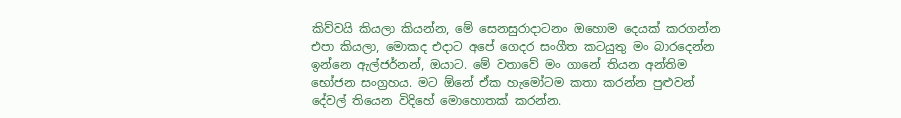කිව්වයි කියලා කියන්න, මේ සෙනසුරාදාටනං ඔහොම දෙයක් කරගන්න එපා කියලා, මොකද එදාට අපේ ගෙදර සංගීත කටයුතු මං බාරදෙන්න ඉන්නෙ ඇල්ජර්නන්, ඔයාට. මේ වතාවේ මං ගානේ තියන අන්තිම භෝජන සංග්‍රහය. මට ඕනේ ඒක හැමෝටම කතා කරන්න පුළුවන් දේවල් තියෙන විදිහේ මොහොතක් කරන්න.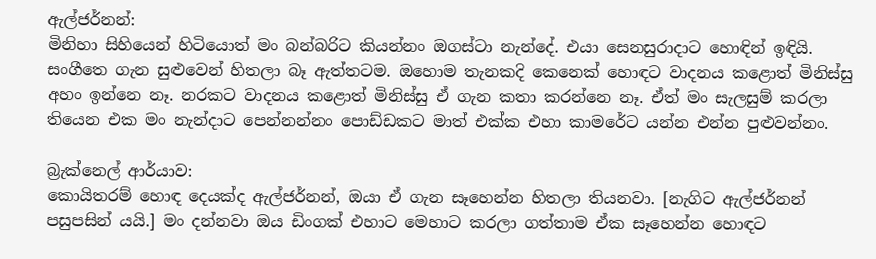ඇල්ජර්නන්:
මිනිහා සිහියෙන් හිටියොත් මං බන්බරිට කියන්නං ඔගස්ටා නැන්දේ. එයා සෙනසුරාදාට හොඳින් ඉඳියි. සංගීතෙ ගැන සුළුවෙන් හිතලා බෑ ඇත්තටම. ඔහොම තැනකදි කෙනෙක් හොඳට වාදනය කළොත් මිනිස්සු අහං ඉන්නෙ නෑ. නරකට වාදනය කළොත් මිනිස්සු ඒ ගැන කතා කරන්නෙ නෑ. ඒත් මං සැලසුම් කරලා තියෙන එක මං නැන්දාට පෙන්නන්නං පොඩ්ඩකට මාත් එක්ක එහා කාමරේට යන්න එන්න පුළුවන්නං.

බ්‍රැක්නෙල් ආර්යාව:
කොයිතරම් හොඳ දෙයක්ද ඇල්ජර්නන්, ඔයා ඒ ගැන සෑහෙන්න හිතලා තියනවා. [නැගිට ඇල්ජර්නන් පසුපසින් යයි.] මං දන්නවා ඔය ඩිංගක් එහාට මෙහාට කරලා ගත්තාම ඒක සෑහෙන්න හොඳට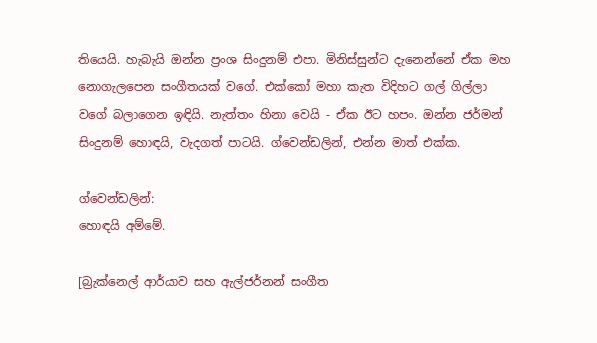තියෙයි. හැබැයි ඔන්න ප්‍රංශ සිංදුනම් එපා. මිනිස්සුන්ට දැනෙන්නේ ඒක මහ නොගැලපෙන සංගීතයක් වගේ. එක්කෝ මහා කැත විදිහට ගල් ගිල්ලා වගේ බලාගෙන ඉඳියි. නැත්තං හිනා වෙයි - ඒක ඊට හපං. ඔන්න ජර්මන් සිංදුනම් හොඳයි, වැදගත් පාටයි. ග්වෙන්ඩලින්, එන්න මාත් එක්ක.

ග්වෙන්ඩලින්:
හොඳයි අම්මේ.

[බ්‍රැක්නෙල් ආර්යාව සහ ඇල්ජර්නන් සංගීත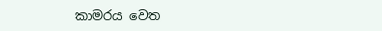කාමරය වෙත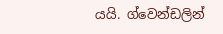යයි. ග්වෙන්ඩලින්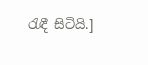රැඳී සිටියි.]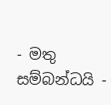- මතු සම්බන්ධයි -